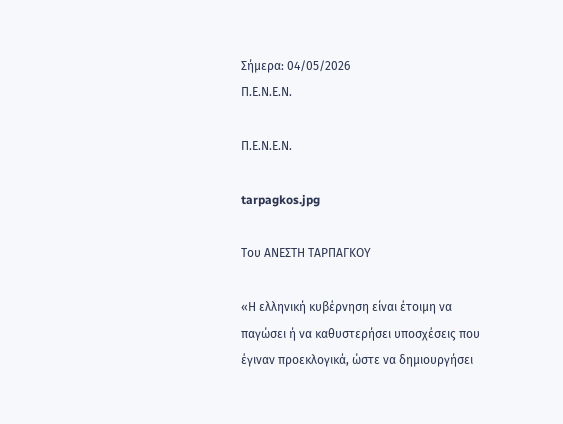Σήμερα: 04/05/2026
Π.Ε.Ν.Ε.Ν.

Π.Ε.Ν.Ε.Ν.

tarpagkos.jpg

Του ΑΝΕΣΤΗ ΤΑΡΠΑΓΚΟΥ

«Η ελληνική κυβέρνηση είναι έτοιμη να παγώσει ή να καθυστερήσει υποσχέσεις που έγιναν προεκλογικά, ώστε να δημιουργήσει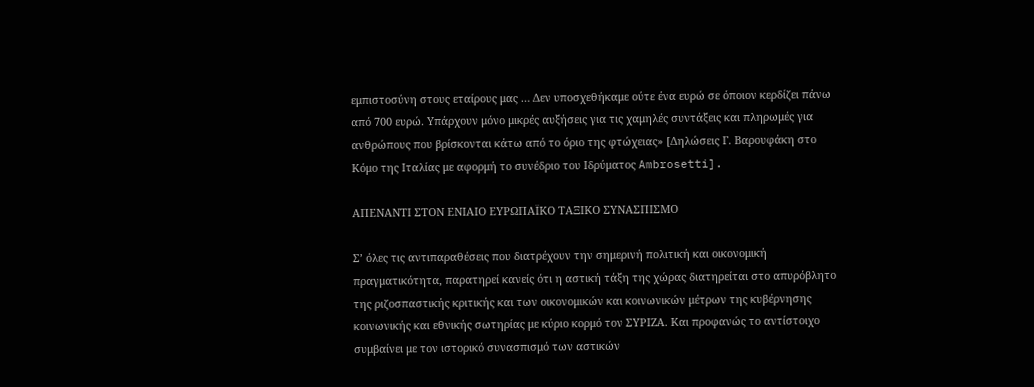εμπιστοσύνη στους εταίρους μας … Δεν υποσχεθήκαμε ούτε ένα ευρώ σε όποιον κερδίζει πάνω από 700 ευρώ. Υπάρχουν μόνο μικρές αυξήσεις για τις χαμηλές συντάξεις και πληρωμές για ανθρώπους που βρίσκονται κάτω από το όριο της φτώχειας» [Δηλώσεις Γ. Βαρουφάκη στο Κόμο της Ιταλίας με αφορμή το συνέδριο του Ιδρύματος Ambrosetti].

ΑΠΕΝΑΝΤΙ ΣΤΟΝ ΕΝΙΑΙΟ ΕΥΡΩΠΑΪΚΟ ΤΑΞΙΚΟ ΣΥΝΑΣΠΙΣΜΟ

Σ’ όλες τις αντιπαραθέσεις που διατρέχουν την σημερινή πολιτική και οικονομική πραγματικότητα, παρατηρεί κανείς ότι η αστική τάξη της χώρας διατηρείται στο απυρόβλητο της ριζοσπαστικής κριτικής και των οικονομικών και κοινωνικών μέτρων της κυβέρνησης κοινωνικής και εθνικής σωτηρίας με κύριο κορμό τον ΣΥΡΙΖΑ. Και προφανώς το αντίστοιχο συμβαίνει με τον ιστορικό συνασπισμό των αστικών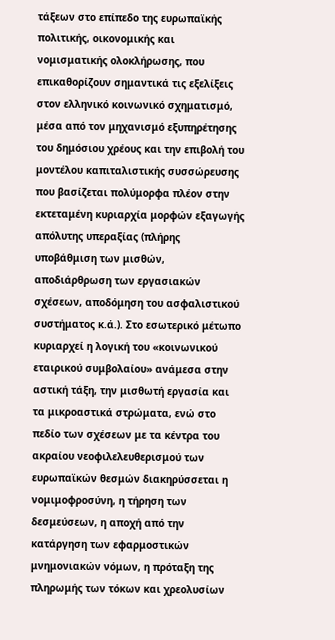τάξεων στο επίπεδο της ευρωπαϊκής πολιτικής, οικονομικής και νομισματικής ολοκλήρωσης, που επικαθορίζουν σημαντικά τις εξελίξεις στον ελληνικό κοινωνικό σχηματισμό, μέσα από τον μηχανισμό εξυπηρέτησης του δημόσιου χρέους και την επιβολή του μοντέλου καπιταλιστικής συσσώρευσης που βασίζεται πολύμορφα πλέον στην εκτεταμένη κυριαρχία μορφών εξαγωγής απόλυτης υπεραξίας (πλήρης υποβάθμιση των μισθών, αποδιάρθρωση των εργασιακών σχέσεων, αποδόμηση του ασφαλιστικού συστήματος κ.ά.). Στο εσωτερικό μέτωπο κυριαρχεί η λογική του «κοινωνικού εταιρικού συμβολαίου» ανάμεσα στην αστική τάξη, την μισθωτή εργασία και τα μικροαστικά στρώματα, ενώ στο πεδίο των σχέσεων με τα κέντρα του ακραίου νεοφιλελευθερισμού των ευρωπαϊκών θεσμών διακηρύσσεται η νομιμοφροσύνη, η τήρηση των δεσμεύσεων, η αποχή από την κατάργηση των εφαρμοστικών μνημονιακών νόμων, η πρόταξη της πληρωμής των τόκων και χρεολυσίων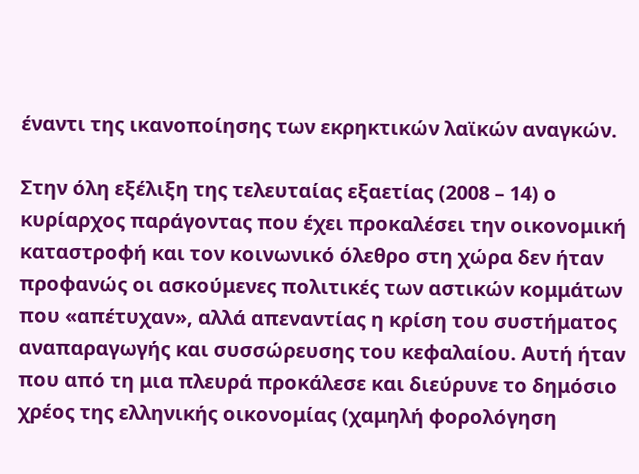έναντι της ικανοποίησης των εκρηκτικών λαϊκών αναγκών.

Στην όλη εξέλιξη της τελευταίας εξαετίας (2008 – 14) ο κυρίαρχος παράγοντας που έχει προκαλέσει την οικονομική καταστροφή και τον κοινωνικό όλεθρο στη χώρα δεν ήταν προφανώς οι ασκούμενες πολιτικές των αστικών κομμάτων που «απέτυχαν», αλλά απεναντίας η κρίση του συστήματος αναπαραγωγής και συσσώρευσης του κεφαλαίου. Αυτή ήταν που από τη μια πλευρά προκάλεσε και διεύρυνε το δημόσιο χρέος της ελληνικής οικονομίας (χαμηλή φορολόγηση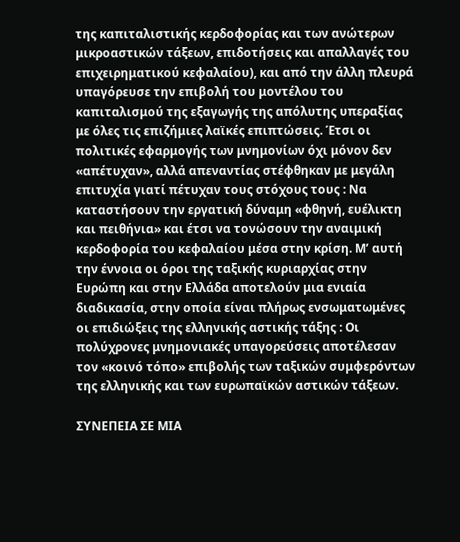της καπιταλιστικής κερδοφορίας και των ανώτερων μικροαστικών τάξεων, επιδοτήσεις και απαλλαγές του επιχειρηματικού κεφαλαίου), και από την άλλη πλευρά υπαγόρευσε την επιβολή του μοντέλου του καπιταλισμού της εξαγωγής της απόλυτης υπεραξίας με όλες τις επιζήμιες λαϊκές επιπτώσεις. Έτσι οι πολιτικές εφαρμογής των μνημονίων όχι μόνον δεν «απέτυχαν», αλλά απεναντίας στέφθηκαν με μεγάλη επιτυχία γιατί πέτυχαν τους στόχους τους : Να καταστήσουν την εργατική δύναμη «φθηνή, ευέλικτη και πειθήνια» και έτσι να τονώσουν την αναιμική κερδοφορία του κεφαλαίου μέσα στην κρίση. Μ’ αυτή την έννοια οι όροι της ταξικής κυριαρχίας στην Ευρώπη και στην Ελλάδα αποτελούν μια ενιαία διαδικασία, στην οποία είναι πλήρως ενσωματωμένες οι επιδιώξεις της ελληνικής αστικής τάξης : Οι πολύχρονες μνημονιακές υπαγορεύσεις αποτέλεσαν τον «κοινό τόπο» επιβολής των ταξικών συμφερόντων της ελληνικής και των ευρωπαϊκών αστικών τάξεων.

ΣΥΝΕΠΕΙΑ ΣΕ ΜΙΑ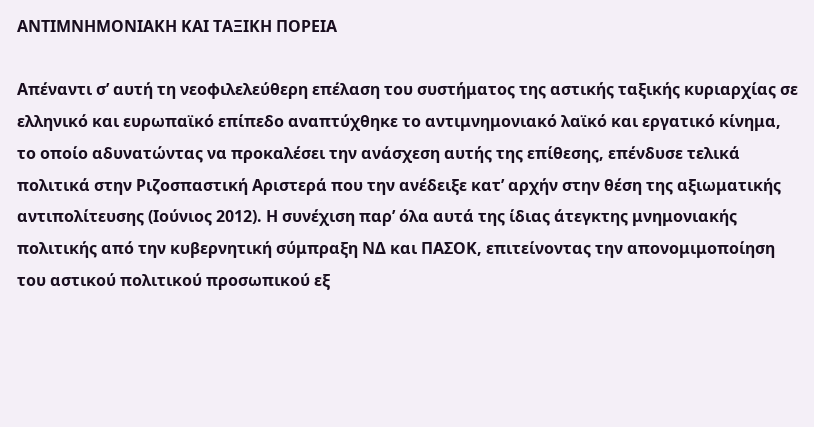ΑΝΤΙΜΝΗΜΟΝΙΑΚΗ ΚΑΙ ΤΑΞΙΚΗ ΠΟΡΕΙΑ

Απέναντι σ’ αυτή τη νεοφιλελεύθερη επέλαση του συστήματος της αστικής ταξικής κυριαρχίας σε ελληνικό και ευρωπαϊκό επίπεδο αναπτύχθηκε το αντιμνημονιακό λαϊκό και εργατικό κίνημα, το οποίο αδυνατώντας να προκαλέσει την ανάσχεση αυτής της επίθεσης, επένδυσε τελικά πολιτικά στην Ριζοσπαστική Αριστερά που την ανέδειξε κατ’ αρχήν στην θέση της αξιωματικής αντιπολίτευσης (Ιούνιος 2012). Η συνέχιση παρ’ όλα αυτά της ίδιας άτεγκτης μνημονιακής πολιτικής από την κυβερνητική σύμπραξη ΝΔ και ΠΑΣΟΚ, επιτείνοντας την απονομιμοποίηση του αστικού πολιτικού προσωπικού εξ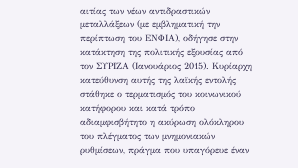αιτίας των νέων αντιδραστικών μεταλλάξεων (με εμβληματική την περίπτωση του ΕΝΦΙΑ), οδήγησε στην κατάκτηση της πολιτικής εξουσίας από τον ΣΥΡΙΖΑ (Ιανουάριος 2015). Κυρίαρχη κατεύθυνση αυτής της λαϊκής εντολής στάθηκε ο τερματισμός του κοινωνικού κατήφορου και κατά τρόπο αδιαμφισβήτητο η ακύρωση ολόκληρου του πλέγματος των μνημονιακών ρυθμίσεων, πράγμα που υπαγόρευε έναν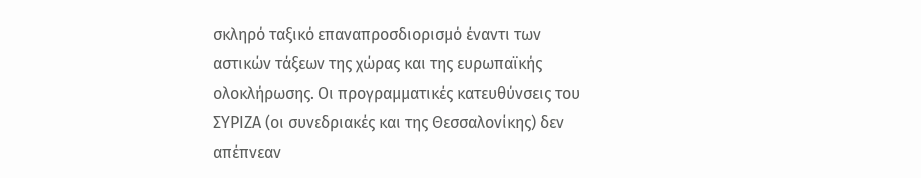σκληρό ταξικό επαναπροσδιορισμό έναντι των αστικών τάξεων της χώρας και της ευρωπαϊκής ολοκλήρωσης. Οι προγραμματικές κατευθύνσεις του ΣΥΡΙΖΑ (οι συνεδριακές και της Θεσσαλονίκης) δεν απέπνεαν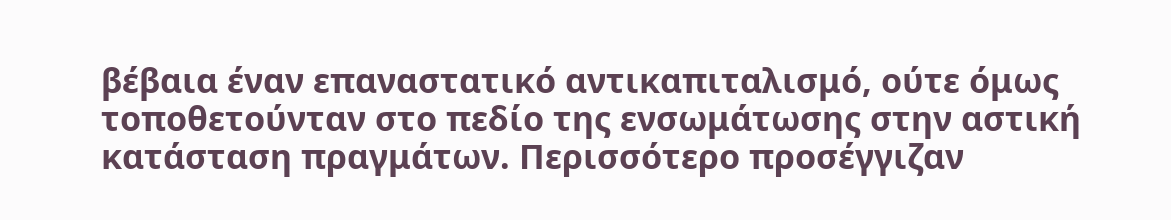βέβαια έναν επαναστατικό αντικαπιταλισμό, ούτε όμως τοποθετούνταν στο πεδίο της ενσωμάτωσης στην αστική κατάσταση πραγμάτων. Περισσότερο προσέγγιζαν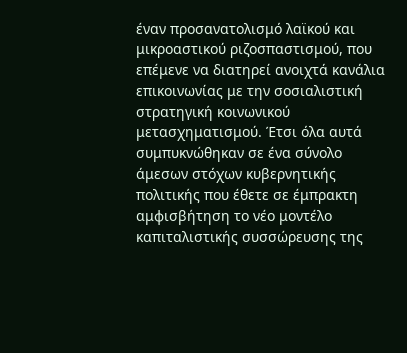έναν προσανατολισμό λαϊκού και μικροαστικού ριζοσπαστισμού, που επέμενε να διατηρεί ανοιχτά κανάλια επικοινωνίας με την σοσιαλιστική στρατηγική κοινωνικού μετασχηματισμού. Έτσι όλα αυτά συμπυκνώθηκαν σε ένα σύνολο άμεσων στόχων κυβερνητικής πολιτικής που έθετε σε έμπρακτη αμφισβήτηση το νέο μοντέλο καπιταλιστικής συσσώρευσης της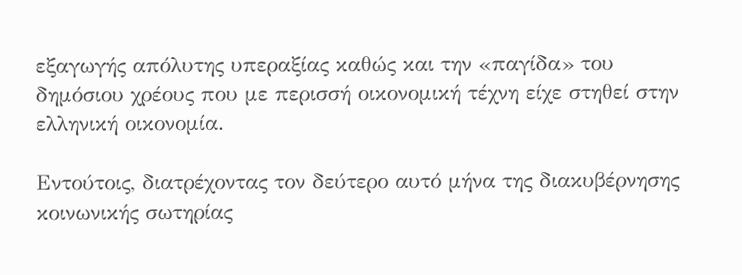εξαγωγής απόλυτης υπεραξίας καθώς και την «παγίδα» του δημόσιου χρέους που με περισσή οικονομική τέχνη είχε στηθεί στην ελληνική οικονομία.

Εντούτοις, διατρέχοντας τον δεύτερο αυτό μήνα της διακυβέρνησης κοινωνικής σωτηρίας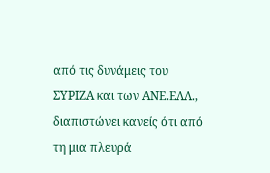από τις δυνάμεις του ΣΥΡΙΖΑ και των ΑΝΕ.ΕΛΛ., διαπιστώνει κανείς ότι από τη μια πλευρά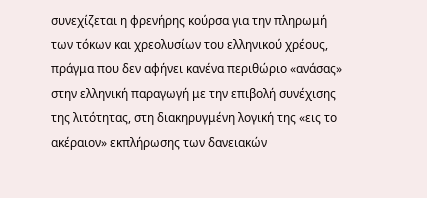συνεχίζεται η φρενήρης κούρσα για την πληρωμή των τόκων και χρεολυσίων του ελληνικού χρέους, πράγμα που δεν αφήνει κανένα περιθώριο «ανάσας» στην ελληνική παραγωγή με την επιβολή συνέχισης της λιτότητας, στη διακηρυγμένη λογική της «εις το ακέραιον» εκπλήρωσης των δανειακών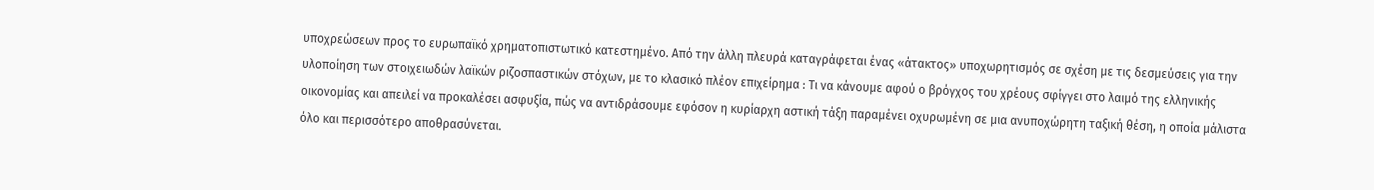υποχρεώσεων προς το ευρωπαϊκό χρηματοπιστωτικό κατεστημένο. Από την άλλη πλευρά καταγράφεται ένας «άτακτος» υποχωρητισμός σε σχέση με τις δεσμεύσεις για την υλοποίηση των στοιχειωδών λαϊκών ριζοσπαστικών στόχων, με το κλασικό πλέον επιχείρημα : Τι να κάνουμε αφού ο βρόγχος του χρέους σφίγγει στο λαιμό της ελληνικής οικονομίας και απειλεί να προκαλέσει ασφυξία, πώς να αντιδράσουμε εφόσον η κυρίαρχη αστική τάξη παραμένει οχυρωμένη σε μια ανυποχώρητη ταξική θέση, η οποία μάλιστα όλο και περισσότερο αποθρασύνεται.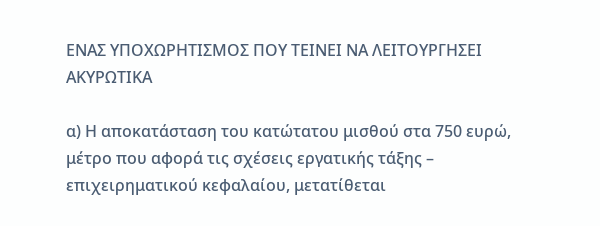ΕΝΑΣ ΥΠΟΧΩΡΗΤΙΣΜΟΣ ΠΟΥ ΤΕΙΝΕΙ ΝΑ ΛΕΙΤΟΥΡΓΗΣΕΙ ΑΚΥΡΩΤΙΚΑ

α) Η αποκατάσταση του κατώτατου μισθού στα 750 ευρώ, μέτρο που αφορά τις σχέσεις εργατικής τάξης – επιχειρηματικού κεφαλαίου, μετατίθεται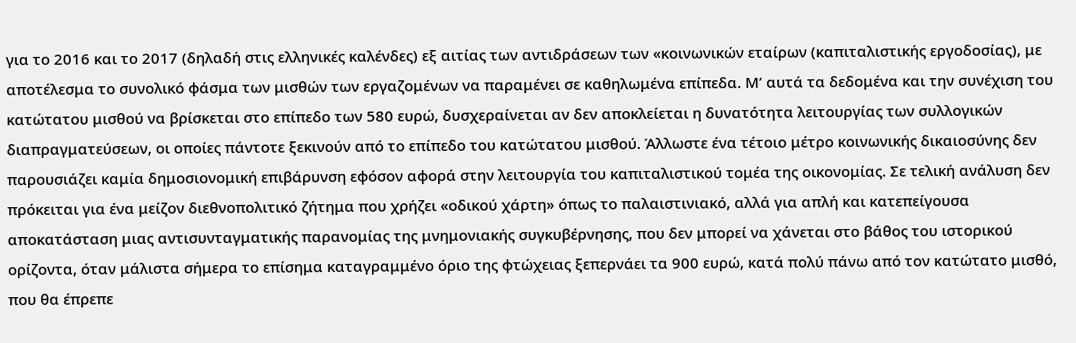για το 2016 και το 2017 (δηλαδή στις ελληνικές καλένδες) εξ αιτίας των αντιδράσεων των «κοινωνικών εταίρων (καπιταλιστικής εργοδοσίας), με αποτέλεσμα το συνολικό φάσμα των μισθών των εργαζομένων να παραμένει σε καθηλωμένα επίπεδα. Μ’ αυτά τα δεδομένα και την συνέχιση του κατώτατου μισθού να βρίσκεται στο επίπεδο των 580 ευρώ, δυσχεραίνεται αν δεν αποκλείεται η δυνατότητα λειτουργίας των συλλογικών διαπραγματεύσεων, οι οποίες πάντοτε ξεκινούν από το επίπεδο του κατώτατου μισθού. Άλλωστε ένα τέτοιο μέτρο κοινωνικής δικαιοσύνης δεν παρουσιάζει καμία δημοσιονομική επιβάρυνση εφόσον αφορά στην λειτουργία του καπιταλιστικού τομέα της οικονομίας. Σε τελική ανάλυση δεν πρόκειται για ένα μείζον διεθνοπολιτικό ζήτημα που χρήζει «οδικού χάρτη» όπως το παλαιστινιακό, αλλά για απλή και κατεπείγουσα αποκατάσταση μιας αντισυνταγματικής παρανομίας της μνημονιακής συγκυβέρνησης, που δεν μπορεί να χάνεται στο βάθος του ιστορικού ορίζοντα, όταν μάλιστα σήμερα το επίσημα καταγραμμένο όριο της φτώχειας ξεπερνάει τα 900 ευρώ, κατά πολύ πάνω από τον κατώτατο μισθό, που θα έπρεπε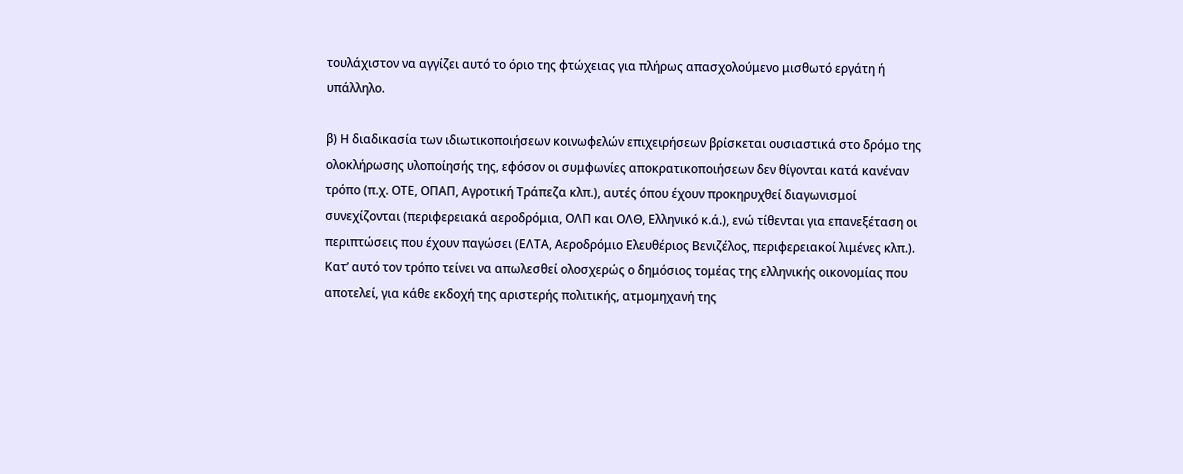τουλάχιστον να αγγίζει αυτό το όριο της φτώχειας για πλήρως απασχολούμενο μισθωτό εργάτη ή υπάλληλο.

β) Η διαδικασία των ιδιωτικοποιήσεων κοινωφελών επιχειρήσεων βρίσκεται ουσιαστικά στο δρόμο της ολοκλήρωσης υλοποίησής της, εφόσον οι συμφωνίες αποκρατικοποιήσεων δεν θίγονται κατά κανέναν τρόπο (π.χ. ΟΤΕ, ΟΠΑΠ, Αγροτική Τράπεζα κλπ.), αυτές όπου έχουν προκηρυχθεί διαγωνισμοί συνεχίζονται (περιφερειακά αεροδρόμια, ΟΛΠ και ΟΛΘ, Ελληνικό κ.ά.), ενώ τίθενται για επανεξέταση οι περιπτώσεις που έχουν παγώσει (ΕΛΤΑ, Αεροδρόμιο Ελευθέριος Βενιζέλος, περιφερειακοί λιμένες κλπ.). Κατ’ αυτό τον τρόπο τείνει να απωλεσθεί ολοσχερώς ο δημόσιος τομέας της ελληνικής οικονομίας που αποτελεί, για κάθε εκδοχή της αριστερής πολιτικής, ατμομηχανή της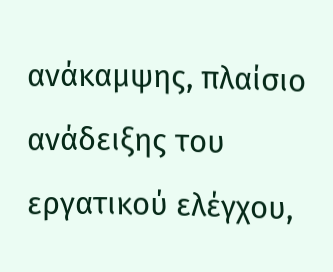ανάκαμψης, πλαίσιο ανάδειξης του εργατικού ελέγχου,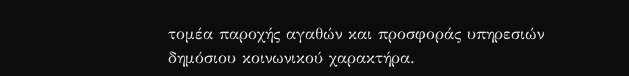τομέα παροχής αγαθών και προσφοράς υπηρεσιών δημόσιου κοινωνικού χαρακτήρα.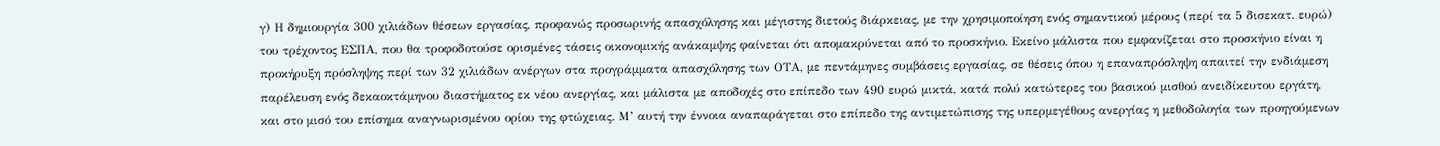γ) Η δημιουργία 300 χιλιάδων θέσεων εργασίας, προφανώς προσωρινής απασχόλησης και μέγιστης διετούς διάρκειας, με την χρησιμοποίηση ενός σημαντικού μέρους (περί τα 5 δισεκατ. ευρώ) του τρέχοντος ΕΣΠΑ, που θα τροφοδοτούσε ορισμένες τάσεις οικονομικής ανάκαμψης φαίνεται ότι απομακρύνεται από το προσκήνιο. Εκείνο μάλιστα που εμφανίζεται στο προσκήνιο είναι η προκήρυξη πρόσληψης περί των 32 χιλιάδων ανέργων στα προγράμματα απασχόλησης των ΟΤΑ, με πεντάμηνες συμβάσεις εργασίας, σε θέσεις όπου η επαναπρόσληψη απαιτεί την ενδιάμεση παρέλευση ενός δεκαοκτάμηνου διαστήματος εκ νέου ανεργίας, και μάλιστα με αποδοχές στο επίπεδο των 490 ευρώ μικτά, κατά πολύ κατώτερες του βασικού μισθού ανειδίκευτου εργάτη, και στο μισό του επίσημα αναγνωρισμένου ορίου της φτώχειας. Μ’ αυτή την έννοια αναπαράγεται στο επίπεδο της αντιμετώπισης της υπερμεγέθους ανεργίας η μεθοδολογία των προηγούμενων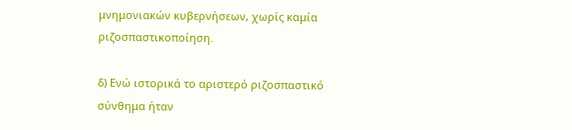μνημονιακών κυβερνήσεων, χωρίς καμία ριζοσπαστικοποίηση.

δ) Ενώ ιστορικά το αριστερό ριζοσπαστικό σύνθημα ήταν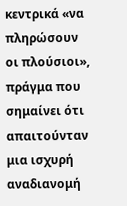κεντρικά «να πληρώσουν οι πλούσιοι», πράγμα που σημαίνει ότι απαιτούνταν μια ισχυρή αναδιανομή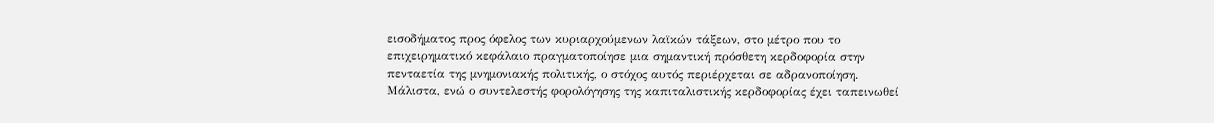εισοδήματος προς όφελος των κυριαρχούμενων λαϊκών τάξεων, στο μέτρο που το επιχειρηματικό κεφάλαιο πραγματοποίησε μια σημαντική πρόσθετη κερδοφορία στην πενταετία της μνημονιακής πολιτικής, ο στόχος αυτός περιέρχεται σε αδρανοποίηση. Μάλιστα, ενώ ο συντελεστής φορολόγησης της καπιταλιστικής κερδοφορίας έχει ταπεινωθεί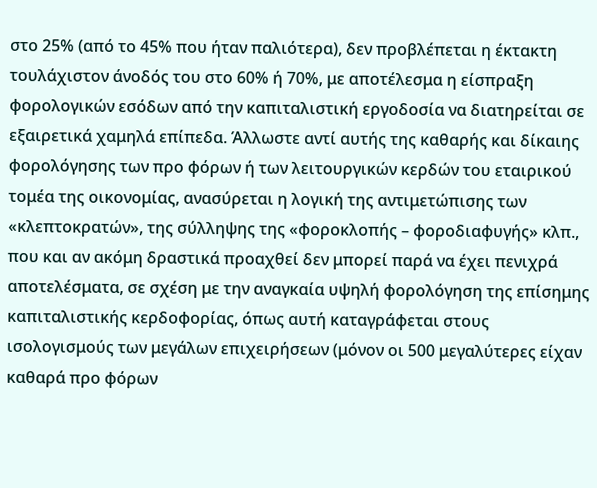στο 25% (από το 45% που ήταν παλιότερα), δεν προβλέπεται η έκτακτη τουλάχιστον άνοδός του στο 60% ή 70%, με αποτέλεσμα η είσπραξη φορολογικών εσόδων από την καπιταλιστική εργοδοσία να διατηρείται σε εξαιρετικά χαμηλά επίπεδα. Άλλωστε αντί αυτής της καθαρής και δίκαιης φορολόγησης των προ φόρων ή των λειτουργικών κερδών του εταιρικού τομέα της οικονομίας, ανασύρεται η λογική της αντιμετώπισης των «κλεπτοκρατών», της σύλληψης της «φοροκλοπής – φοροδιαφυγής» κλπ., που και αν ακόμη δραστικά προαχθεί δεν μπορεί παρά να έχει πενιχρά αποτελέσματα, σε σχέση με την αναγκαία υψηλή φορολόγηση της επίσημης καπιταλιστικής κερδοφορίας, όπως αυτή καταγράφεται στους ισολογισμούς των μεγάλων επιχειρήσεων (μόνον οι 500 μεγαλύτερες είχαν καθαρά προ φόρων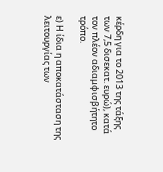κέρδη για το 2013 της τάξης των 7,5 δισεκατ. ευρώ), κατά τον πλέον αδιαμφισβήτητο τρόπο.

ε) Η ίδια η αποκατάσταση της λειτουργίας των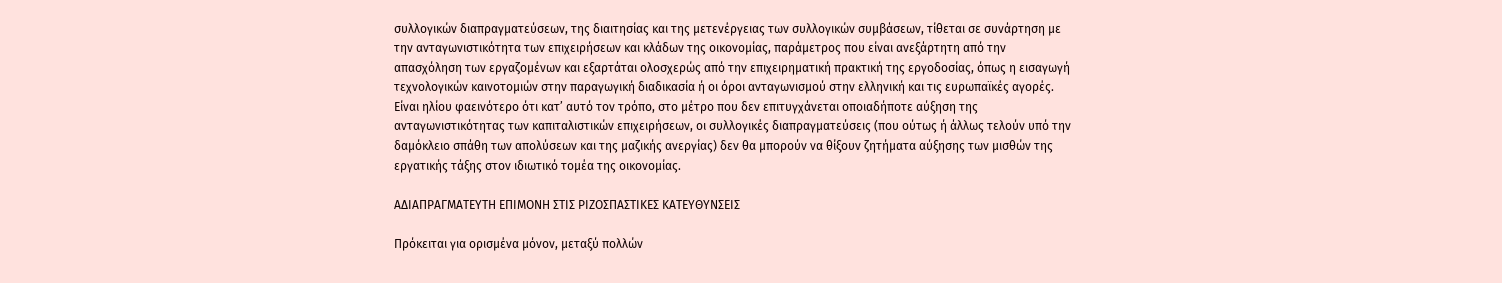συλλογικών διαπραγματεύσεων, της διαιτησίας και της μετενέργειας των συλλογικών συμβάσεων, τίθεται σε συνάρτηση με την ανταγωνιστικότητα των επιχειρήσεων και κλάδων της οικονομίας, παράμετρος που είναι ανεξάρτητη από την απασχόληση των εργαζομένων και εξαρτάται ολοσχερώς από την επιχειρηματική πρακτική της εργοδοσίας, όπως η εισαγωγή τεχνολογικών καινοτομιών στην παραγωγική διαδικασία ή οι όροι ανταγωνισμού στην ελληνική και τις ευρωπαϊκές αγορές. Είναι ηλίου φαεινότερο ότι κατ’ αυτό τον τρόπο, στο μέτρο που δεν επιτυγχάνεται οποιαδήποτε αύξηση της ανταγωνιστικότητας των καπιταλιστικών επιχειρήσεων, οι συλλογικές διαπραγματεύσεις (που ούτως ή άλλως τελούν υπό την δαμόκλειο σπάθη των απολύσεων και της μαζικής ανεργίας) δεν θα μπορούν να θίξουν ζητήματα αύξησης των μισθών της εργατικής τάξης στον ιδιωτικό τομέα της οικονομίας.

ΑΔΙΑΠΡΑΓΜΑΤΕΥΤΗ ΕΠΙΜΟΝΗ ΣΤΙΣ ΡΙΖΟΣΠΑΣΤΙΚΕΣ ΚΑΤΕΥΘΥΝΣΕΙΣ

Πρόκειται για ορισμένα μόνον, μεταξύ πολλών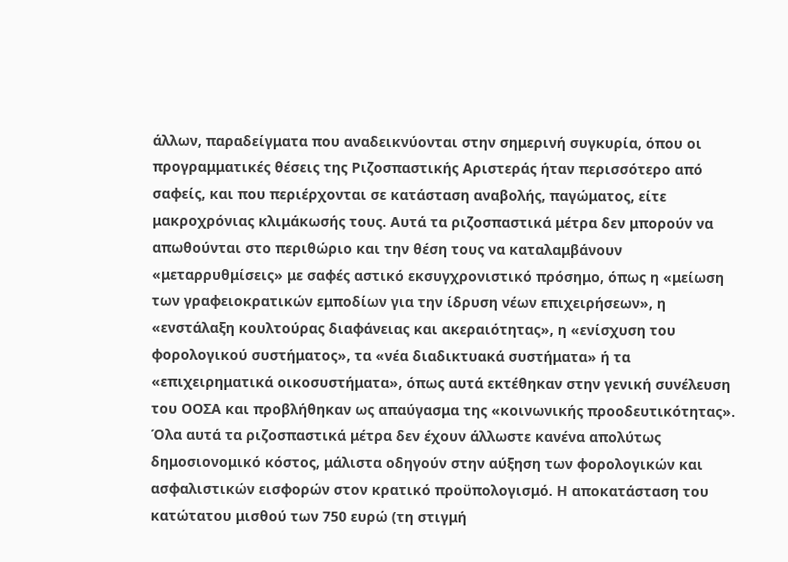άλλων, παραδείγματα που αναδεικνύονται στην σημερινή συγκυρία, όπου οι προγραμματικές θέσεις της Ριζοσπαστικής Αριστεράς ήταν περισσότερο από σαφείς, και που περιέρχονται σε κατάσταση αναβολής, παγώματος, είτε μακροχρόνιας κλιμάκωσής τους. Αυτά τα ριζοσπαστικά μέτρα δεν μπορούν να απωθούνται στο περιθώριο και την θέση τους να καταλαμβάνουν «μεταρρυθμίσεις» με σαφές αστικό εκσυγχρονιστικό πρόσημο, όπως η «μείωση των γραφειοκρατικών εμποδίων για την ίδρυση νέων επιχειρήσεων», η «ενστάλαξη κουλτούρας διαφάνειας και ακεραιότητας», η «ενίσχυση του φορολογικού συστήματος», τα «νέα διαδικτυακά συστήματα» ή τα «επιχειρηματικά οικοσυστήματα», όπως αυτά εκτέθηκαν στην γενική συνέλευση του ΟΟΣΑ και προβλήθηκαν ως απαύγασμα της «κοινωνικής προοδευτικότητας». Όλα αυτά τα ριζοσπαστικά μέτρα δεν έχουν άλλωστε κανένα απολύτως δημοσιονομικό κόστος, μάλιστα οδηγούν στην αύξηση των φορολογικών και ασφαλιστικών εισφορών στον κρατικό προϋπολογισμό. Η αποκατάσταση του κατώτατου μισθού των 750 ευρώ (τη στιγμή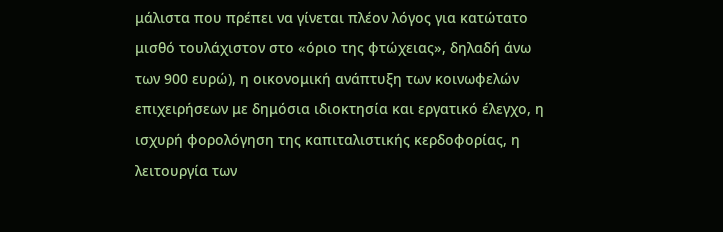μάλιστα που πρέπει να γίνεται πλέον λόγος για κατώτατο μισθό τουλάχιστον στο «όριο της φτώχειας», δηλαδή άνω των 900 ευρώ), η οικονομική ανάπτυξη των κοινωφελών επιχειρήσεων με δημόσια ιδιοκτησία και εργατικό έλεγχο, η ισχυρή φορολόγηση της καπιταλιστικής κερδοφορίας, η λειτουργία των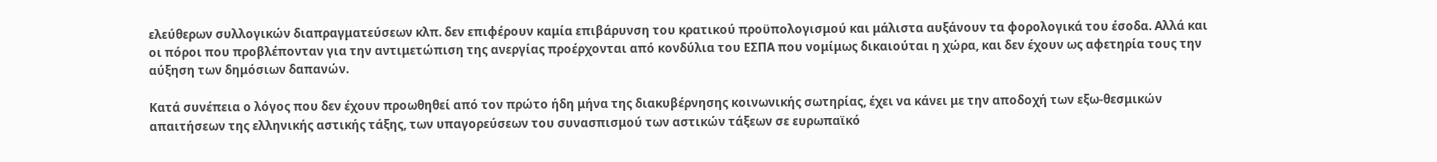ελεύθερων συλλογικών διαπραγματεύσεων κλπ. δεν επιφέρουν καμία επιβάρυνση του κρατικού προϋπολογισμού και μάλιστα αυξάνουν τα φορολογικά του έσοδα. Αλλά και οι πόροι που προβλέπονταν για την αντιμετώπιση της ανεργίας προέρχονται από κονδύλια του ΕΣΠΑ που νομίμως δικαιούται η χώρα, και δεν έχουν ως αφετηρία τους την αύξηση των δημόσιων δαπανών.

Κατά συνέπεια ο λόγος που δεν έχουν προωθηθεί από τον πρώτο ήδη μήνα της διακυβέρνησης κοινωνικής σωτηρίας, έχει να κάνει με την αποδοχή των εξω-θεσμικών απαιτήσεων της ελληνικής αστικής τάξης, των υπαγορεύσεων του συνασπισμού των αστικών τάξεων σε ευρωπαϊκό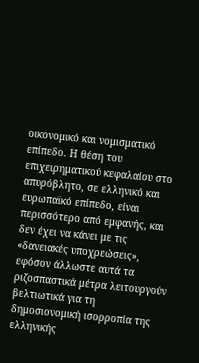οικονομικό και νομισματικό επίπεδο. Η θέση του επιχειρηματικού κεφαλαίου στο απυρόβλητο, σε ελληνικό και ευρωπαϊκό επίπεδο, είναι περισσότερο από εμφανής, και δεν έχει να κάνει με τις «δανειακές υποχρεώσεις», εφόσον άλλωστε αυτά τα ριζοσπαστικά μέτρα λειτουργούν βελτιωτικά για τη δημοσιονομική ισορροπία της ελληνικής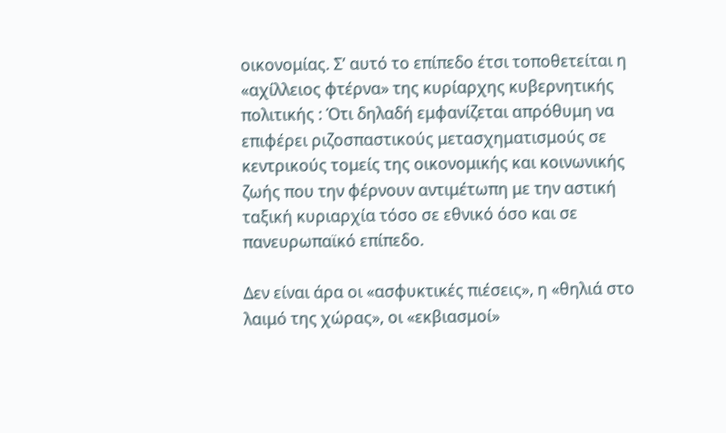οικονομίας. Σ’ αυτό το επίπεδο έτσι τοποθετείται η «αχίλλειος φτέρνα» της κυρίαρχης κυβερνητικής πολιτικής : Ότι δηλαδή εμφανίζεται απρόθυμη να επιφέρει ριζοσπαστικούς μετασχηματισμούς σε κεντρικούς τομείς της οικονομικής και κοινωνικής ζωής που την φέρνουν αντιμέτωπη με την αστική ταξική κυριαρχία τόσο σε εθνικό όσο και σε πανευρωπαϊκό επίπεδο.

Δεν είναι άρα οι «ασφυκτικές πιέσεις», η «θηλιά στο λαιμό της χώρας», οι «εκβιασμοί»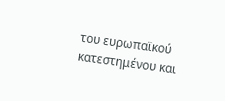του ευρωπαϊκού κατεστημένου και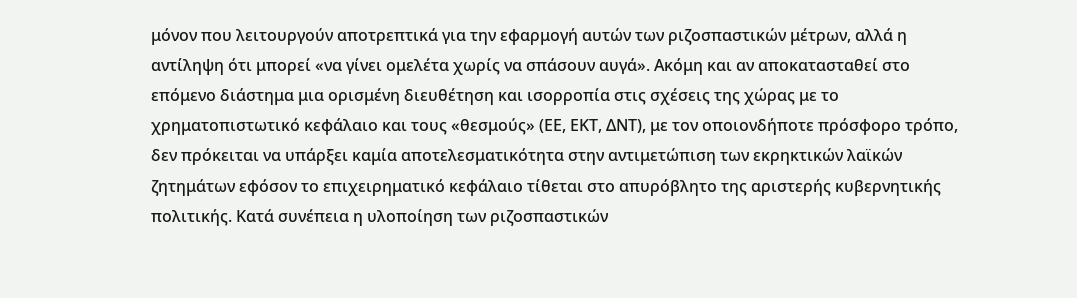μόνον που λειτουργούν αποτρεπτικά για την εφαρμογή αυτών των ριζοσπαστικών μέτρων, αλλά η αντίληψη ότι μπορεί «να γίνει ομελέτα χωρίς να σπάσουν αυγά». Ακόμη και αν αποκατασταθεί στο επόμενο διάστημα μια ορισμένη διευθέτηση και ισορροπία στις σχέσεις της χώρας με το χρηματοπιστωτικό κεφάλαιο και τους «θεσμούς» (ΕΕ, ΕΚΤ, ΔΝΤ), με τον οποιονδήποτε πρόσφορο τρόπο, δεν πρόκειται να υπάρξει καμία αποτελεσματικότητα στην αντιμετώπιση των εκρηκτικών λαϊκών ζητημάτων εφόσον το επιχειρηματικό κεφάλαιο τίθεται στο απυρόβλητο της αριστερής κυβερνητικής πολιτικής. Κατά συνέπεια η υλοποίηση των ριζοσπαστικών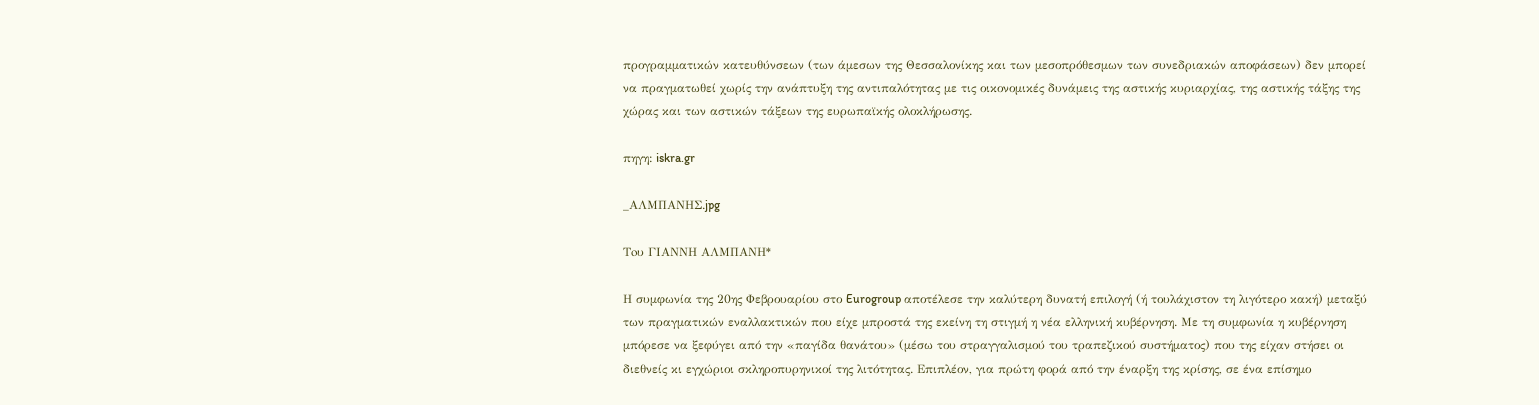προγραμματικών κατευθύνσεων (των άμεσων της Θεσσαλονίκης και των μεσοπρόθεσμων των συνεδριακών αποφάσεων) δεν μπορεί να πραγματωθεί χωρίς την ανάπτυξη της αντιπαλότητας με τις οικονομικές δυνάμεις της αστικής κυριαρχίας, της αστικής τάξης της χώρας και των αστικών τάξεων της ευρωπαϊκής ολοκλήρωσης.

πηγη: iskra.gr

_ΑΛΜΠΑΝΗΣ.jpg

Toυ ΓΙΑΝΝΗ ΑΛΜΠΑΝΗ*

Η συμφωνία της 20ης Φεβρουαρίου στο Eurogroup αποτέλεσε την καλύτερη δυνατή επιλογή (ή τουλάχιστον τη λιγότερο κακή) μεταξύ των πραγματικών εναλλακτικών που είχε μπροστά της εκείνη τη στιγμή η νέα ελληνική κυβέρνηση. Με τη συμφωνία η κυβέρνηση μπόρεσε να ξεφύγει από την «παγίδα θανάτου» (μέσω του στραγγαλισμού του τραπεζικού συστήματος) που της είχαν στήσει οι διεθνείς κι εγχώριοι σκληροπυρηνικοί της λιτότητας. Επιπλέον, για πρώτη φορά από την έναρξη της κρίσης, σε ένα επίσημο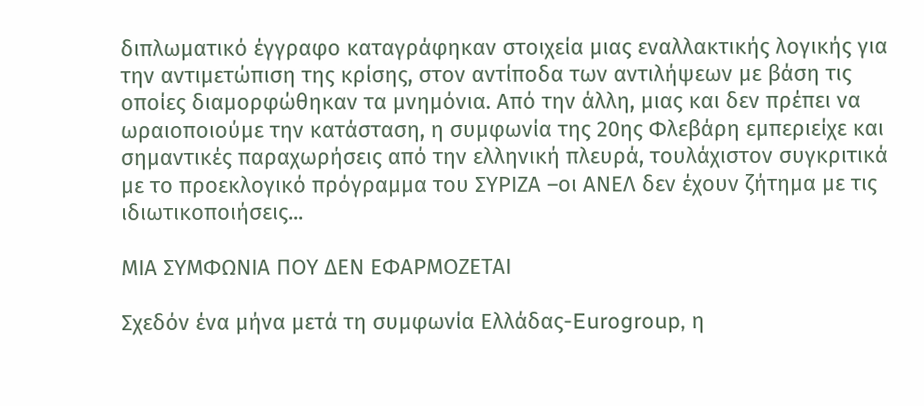διπλωματικό έγγραφο καταγράφηκαν στοιχεία μιας εναλλακτικής λογικής για την αντιμετώπιση της κρίσης, στον αντίποδα των αντιλήψεων με βάση τις οποίες διαμορφώθηκαν τα μνημόνια. Από την άλλη, μιας και δεν πρέπει να ωραιοποιούμε την κατάσταση, η συμφωνία της 20ης Φλεβάρη εμπεριείχε και σημαντικές παραχωρήσεις από την ελληνική πλευρά, τουλάχιστον συγκριτικά με το προεκλογικό πρόγραμμα του ΣΥΡΙΖΑ –οι ΑΝΕΛ δεν έχουν ζήτημα με τις ιδιωτικοποιήσεις...

ΜΙΑ ΣΥΜΦΩΝΙΑ ΠΟΥ ΔΕΝ ΕΦΑΡΜΟΖΕΤΑΙ

Σχεδόν ένα μήνα μετά τη συμφωνία Ελλάδας-Eurogroup, η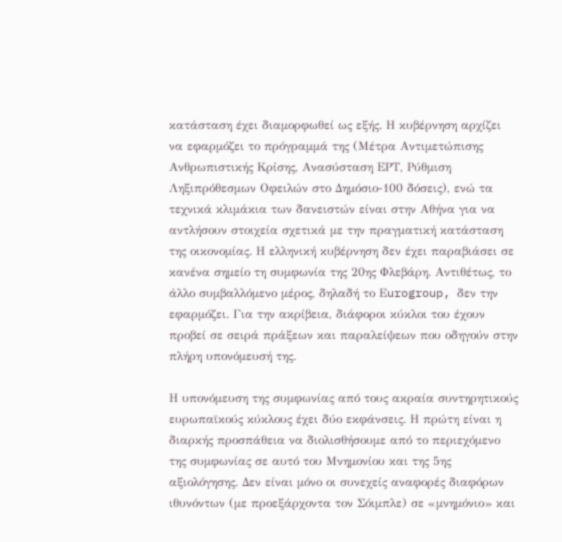κατάσταση έχει διαμορφωθεί ως εξής. Η κυβέρνηση αρχίζει να εφαρμόζει το πρόγραμμά της (Μέτρα Αντιμετώπισης Ανθρωπιστικής Κρίσης, Ανασύσταση ΕΡΤ, Ρύθμιση Ληξιπρόθεσμων Οφειλών στο Δημόσιο-100 δόσεις), ενώ τα τεχνικά κλιμάκια των δανειστών είναι στην Αθήνα για να αντλήσουν στοιχεία σχετικά με την πραγματική κατάσταση της οικονομίας. Η ελληνική κυβέρνηση δεν έχει παραβιάσει σε κανένα σημείο τη συμφωνία της 20ης Φλεβάρη. Αντιθέτως, το άλλο συμβαλλόμενο μέρος, δηλαδή το Εurogroup, δεν την εφαρμόζει. Για την ακρίβεια, διάφοροι κύκλοι του έχουν προβεί σε σειρά πράξεων και παραλείψεων που οδηγούν στην πλήρη υπονόμευσή της.

Η υπονόμευση της συμφωνίας από τους ακραία συντηρητικούς ευρωπαϊκούς κύκλους έχει δύο εκφάνσεις. Η πρώτη είναι η διαρκής προσπάθεια να διολισθήσουμε από το περιεχόμενο της συμφωνίας σε αυτό του Μνημονίου και της 5ης αξιολόγησης. Δεν είναι μόνο οι συνεχείς αναφορές διαφόρων ιθυνόντων (με προεξάρχοντα τον Σόιμπλε) σε «μνημόνιο» και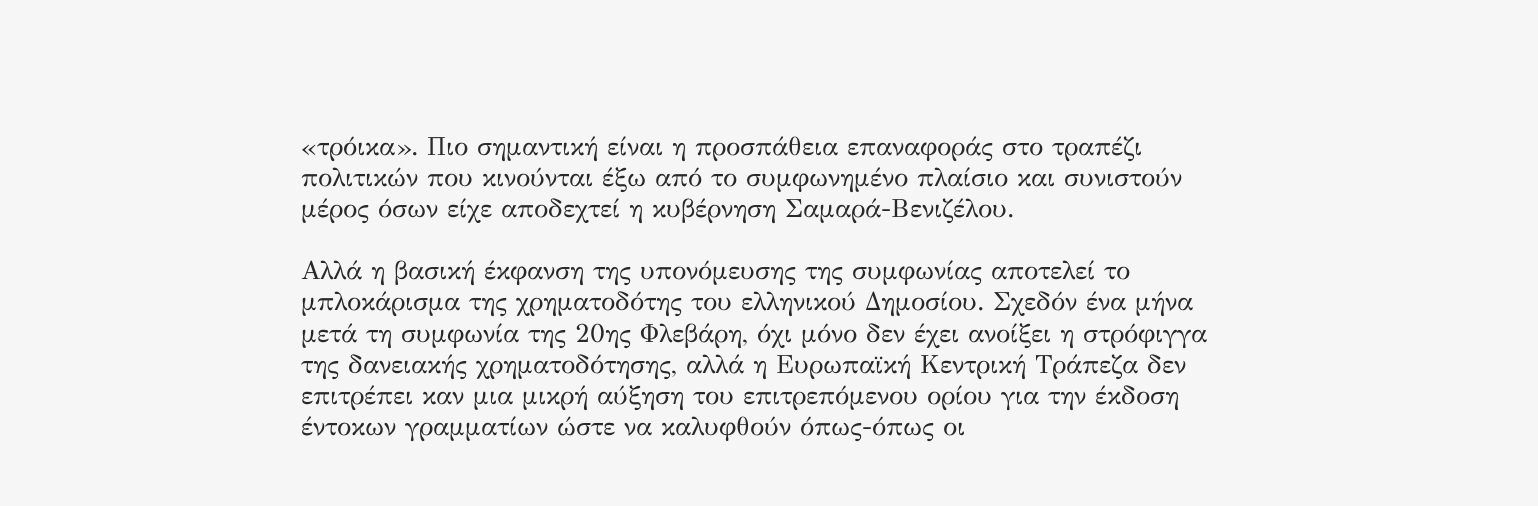«τρόικα». Πιο σημαντική είναι η προσπάθεια επαναφοράς στο τραπέζι πολιτικών που κινούνται έξω από το συμφωνημένο πλαίσιο και συνιστούν μέρος όσων είχε αποδεχτεί η κυβέρνηση Σαμαρά-Βενιζέλου.

Αλλά η βασική έκφανση της υπονόμευσης της συμφωνίας αποτελεί το μπλοκάρισμα της χρηματοδότης του ελληνικού Δημοσίου. Σχεδόν ένα μήνα μετά τη συμφωνία της 20ης Φλεβάρη, όχι μόνο δεν έχει ανοίξει η στρόφιγγα της δανειακής χρηματοδότησης, αλλά η Ευρωπαϊκή Κεντρική Τράπεζα δεν επιτρέπει καν μια μικρή αύξηση του επιτρεπόμενου ορίου για την έκδοση έντοκων γραμματίων ώστε να καλυφθούν όπως-όπως οι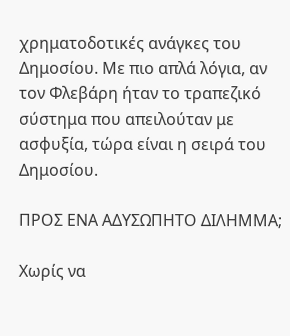χρηματοδοτικές ανάγκες του Δημοσίου. Με πιο απλά λόγια, αν τον Φλεβάρη ήταν το τραπεζικό σύστημα που απειλούταν με ασφυξία, τώρα είναι η σειρά του Δημοσίου.

ΠΡΟΣ ΕΝΑ ΑΔΥΣΩΠΗΤΟ ΔΙΛΗΜΜΑ;

Χωρίς να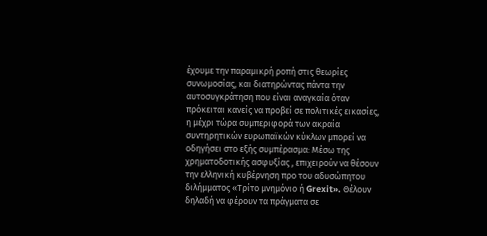έχουμε την παραμικρή ροπή στις θεωρίες συνωμοσίας, και διατηρώντας πάντα την αυτοσυγκράτηση που είναι αναγκαία όταν πρόκειται κανείς να προβεί σε πολιτικές εικασίες, η μέχρι τώρα συμπεριφορά των ακραία συντηρητικών ευρωπαϊκών κύκλων μπορεί να οδηγήσει στο εξής συμπέρασμα: Μέσω της χρηματοδοτικής ασφυξίας , επιχειρούν να θέσουν την ελληνική κυβέρνηση προ του αδυσώπητου διλήμματος «Τρίτο μνημόνιο ή Grexit». Θέλουν δηλαδή να φέρουν τα πράγματα σε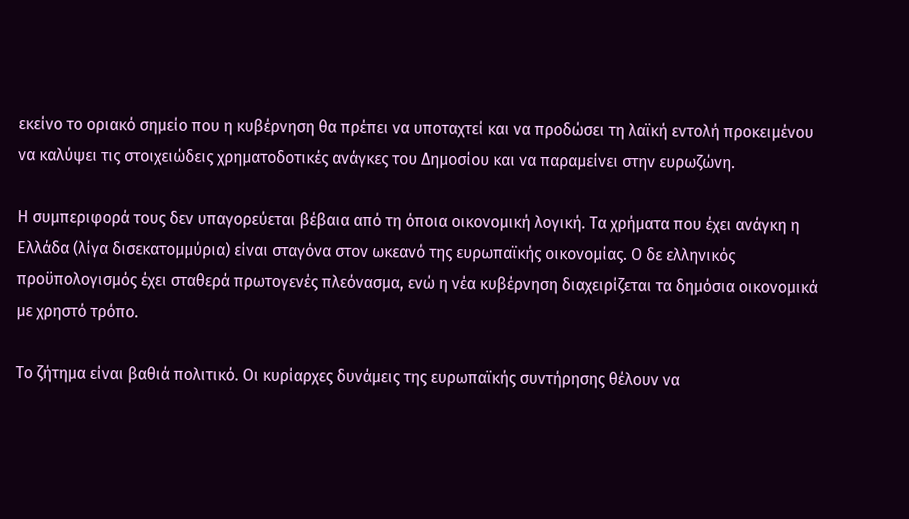εκείνο το οριακό σημείο που η κυβέρνηση θα πρέπει να υποταχτεί και να προδώσει τη λαϊκή εντολή προκειμένου να καλύψει τις στοιχειώδεις χρηματοδοτικές ανάγκες του Δημοσίου και να παραμείνει στην ευρωζώνη.

Η συμπεριφορά τους δεν υπαγορεύεται βέβαια από τη όποια οικονομική λογική. Τα χρήματα που έχει ανάγκη η Ελλάδα (λίγα δισεκατομμύρια) είναι σταγόνα στον ωκεανό της ευρωπαϊκής οικονομίας. Ο δε ελληνικός προϋπολογισμός έχει σταθερά πρωτογενές πλεόνασμα, ενώ η νέα κυβέρνηση διαχειρίζεται τα δημόσια οικονομικά με χρηστό τρόπο.

Το ζήτημα είναι βαθιά πολιτικό. Οι κυρίαρχες δυνάμεις της ευρωπαϊκής συντήρησης θέλουν να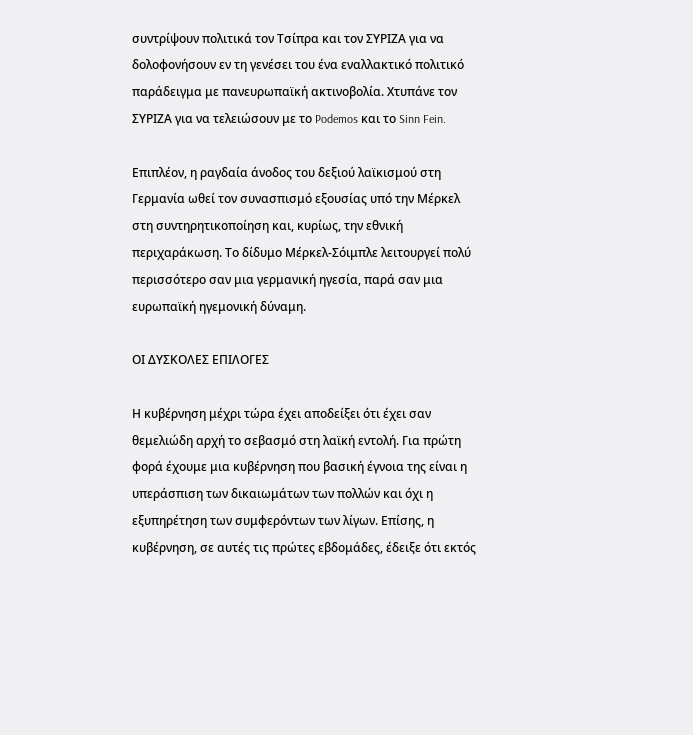συντρίψουν πολιτικά τον Τσίπρα και τον ΣΥΡΙΖΑ για να δολοφονήσουν εν τη γενέσει του ένα εναλλακτικό πολιτικό παράδειγμα με πανευρωπαϊκή ακτινοβολία. Χτυπάνε τον ΣΥΡΙΖΑ για να τελειώσουν με το Podemos και το Sinn Fein.

Επιπλέον, η ραγδαία άνοδος του δεξιού λαϊκισμού στη Γερμανία ωθεί τον συνασπισμό εξουσίας υπό την Μέρκελ στη συντηρητικοποίηση και, κυρίως, την εθνική περιχαράκωση. Το δίδυμο Μέρκελ-Σόιμπλε λειτουργεί πολύ περισσότερο σαν μια γερμανική ηγεσία, παρά σαν μια ευρωπαϊκή ηγεμονική δύναμη.

ΟΙ ΔΥΣΚΟΛΕΣ ΕΠΙΛΟΓΕΣ

Η κυβέρνηση μέχρι τώρα έχει αποδείξει ότι έχει σαν θεμελιώδη αρχή το σεβασμό στη λαϊκή εντολή. Για πρώτη φορά έχουμε μια κυβέρνηση που βασική έγνοια της είναι η υπεράσπιση των δικαιωμάτων των πολλών και όχι η εξυπηρέτηση των συμφερόντων των λίγων. Επίσης, η κυβέρνηση, σε αυτές τις πρώτες εβδομάδες, έδειξε ότι εκτός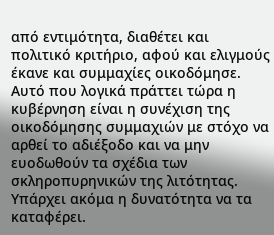από εντιμότητα, διαθέτει και πολιτικό κριτήριο, αφού και ελιγμούς έκανε και συμμαχίες οικοδόμησε. Αυτό που λογικά πράττει τώρα η κυβέρνηση είναι η συνέχιση της οικοδόμησης συμμαχιών με στόχο να αρθεί το αδιέξοδο και να μην ευοδωθούν τα σχέδια των σκληροπυρηνικών της λιτότητας. Υπάρχει ακόμα η δυνατότητα να τα καταφέρει.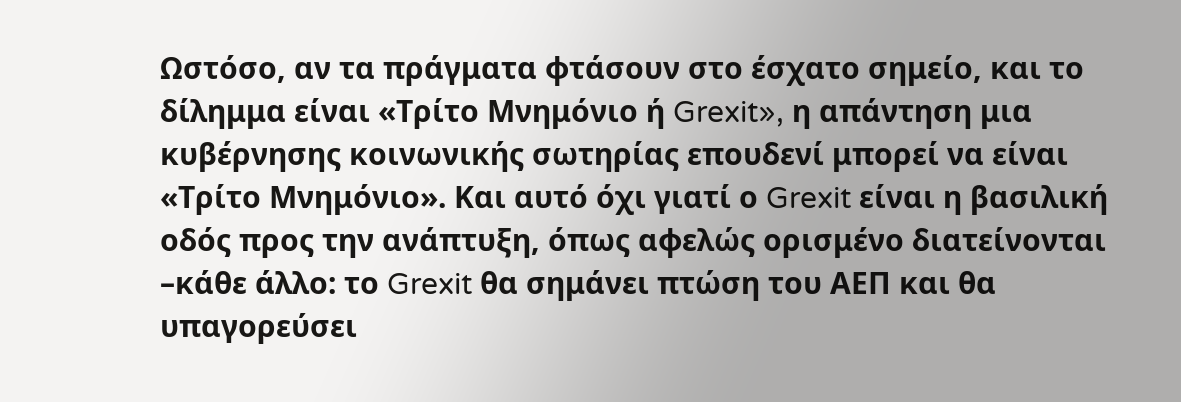Ωστόσο, αν τα πράγματα φτάσουν στο έσχατο σημείο, και το δίλημμα είναι «Τρίτο Μνημόνιο ή Grexit», η απάντηση μια κυβέρνησης κοινωνικής σωτηρίας επουδενί μπορεί να είναι «Τρίτο Μνημόνιο». Και αυτό όχι γιατί ο Grexit είναι η βασιλική οδός προς την ανάπτυξη, όπως αφελώς ορισμένο διατείνονται –κάθε άλλο: το Grexit θα σημάνει πτώση του ΑΕΠ και θα υπαγορεύσει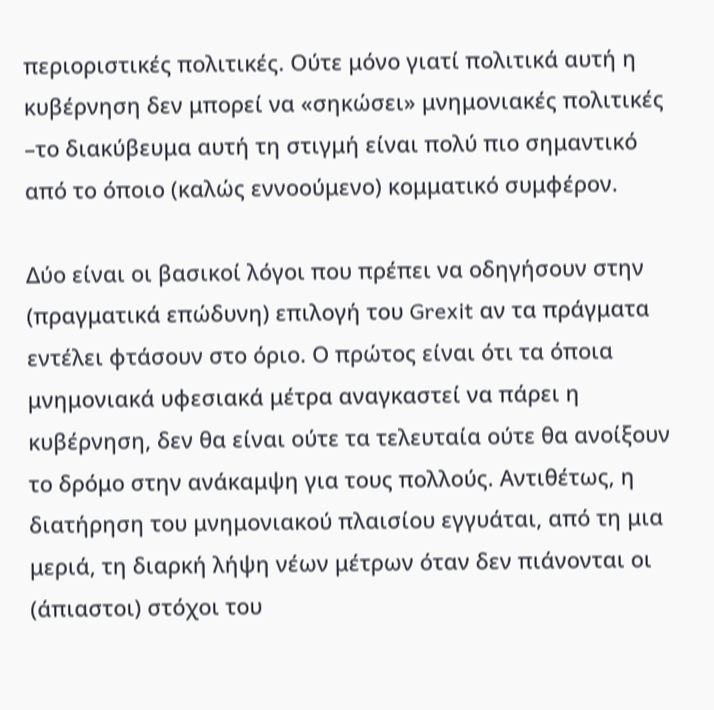περιοριστικές πολιτικές. Ούτε μόνο γιατί πολιτικά αυτή η κυβέρνηση δεν μπορεί να «σηκώσει» μνημονιακές πολιτικές –το διακύβευμα αυτή τη στιγμή είναι πολύ πιο σημαντικό από το όποιο (καλώς εννοούμενο) κομματικό συμφέρον.

Δύο είναι οι βασικοί λόγοι που πρέπει να οδηγήσουν στην (πραγματικά επώδυνη) επιλογή του Grexit αν τα πράγματα εντέλει φτάσουν στο όριο. Ο πρώτος είναι ότι τα όποια μνημονιακά υφεσιακά μέτρα αναγκαστεί να πάρει η κυβέρνηση, δεν θα είναι ούτε τα τελευταία ούτε θα ανοίξουν το δρόμο στην ανάκαμψη για τους πολλούς. Αντιθέτως, η διατήρηση του μνημονιακού πλαισίου εγγυάται, από τη μια μεριά, τη διαρκή λήψη νέων μέτρων όταν δεν πιάνονται οι (άπιαστοι) στόχοι του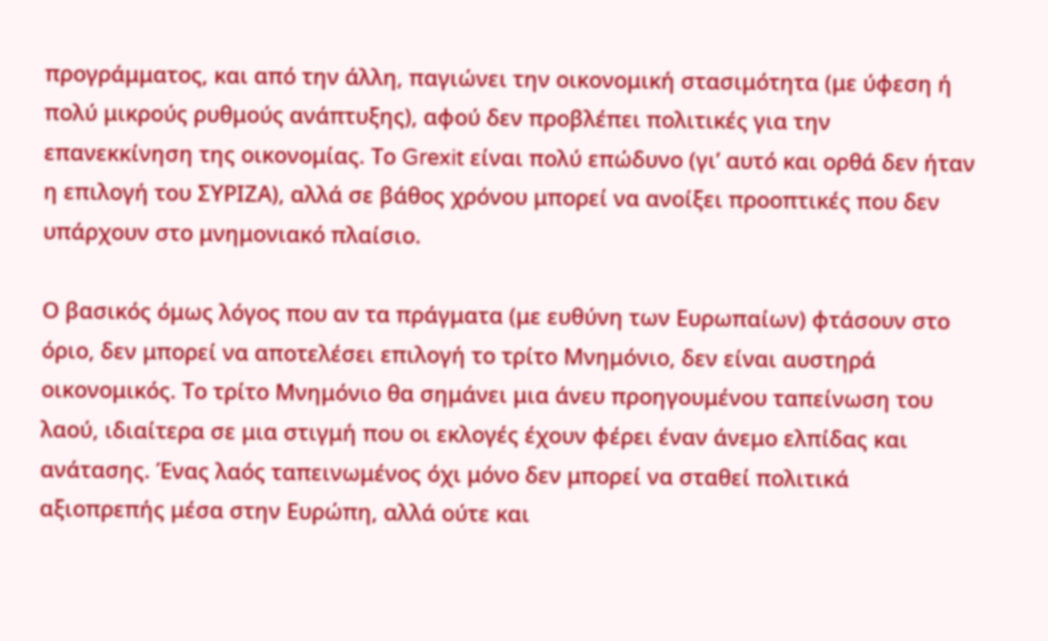προγράμματος, και από την άλλη, παγιώνει την οικονομική στασιμότητα (με ύφεση ή πολύ μικρούς ρυθμούς ανάπτυξης), αφού δεν προβλέπει πολιτικές για την επανεκκίνηση της οικονομίας. Το Grexit είναι πολύ επώδυνο (γι’ αυτό και ορθά δεν ήταν η επιλογή του ΣΥΡΙΖΑ), αλλά σε βάθος χρόνου μπορεί να ανοίξει προοπτικές που δεν υπάρχουν στο μνημονιακό πλαίσιο.

Ο βασικός όμως λόγος που αν τα πράγματα (με ευθύνη των Ευρωπαίων) φτάσουν στο όριο, δεν μπορεί να αποτελέσει επιλογή το τρίτο Μνημόνιο, δεν είναι αυστηρά οικονομικός. Το τρίτο Μνημόνιο θα σημάνει μια άνευ προηγουμένου ταπείνωση του λαού, ιδιαίτερα σε μια στιγμή που οι εκλογές έχουν φέρει έναν άνεμο ελπίδας και ανάτασης. Ένας λαός ταπεινωμένος όχι μόνο δεν μπορεί να σταθεί πολιτικά αξιοπρεπής μέσα στην Ευρώπη, αλλά ούτε και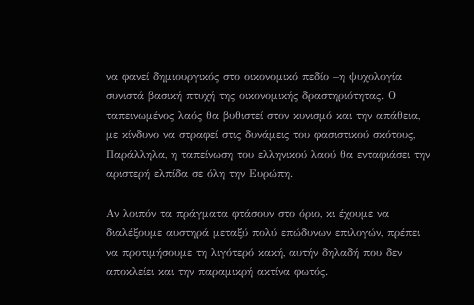να φανεί δημιουργικός στο οικονομικό πεδίο –η ψυχολογία συνιστά βασική πτυχή της οικονομικής δραστηριότητας. Ο ταπεινωμένος λαός θα βυθιστεί στον κυνισμό και την απάθεια, με κίνδυνο να στραφεί στις δυνάμεις του φασιστικού σκότους, Παράλληλα, η ταπείνωση του ελληνικού λαού θα ενταφιάσει την αριστερή ελπίδα σε όλη την Ευρώπη.

Αν λοιπόν τα πράγματα φτάσουν στο όριο, κι έχουμε να διαλέξουμε αυστηρά μεταξύ πολύ επώδυνων επιλογών, πρέπει να προτιμήσουμε τη λιγότερό κακή, αυτήν δηλαδή που δεν αποκλείει και την παραμικρή ακτίνα φωτός.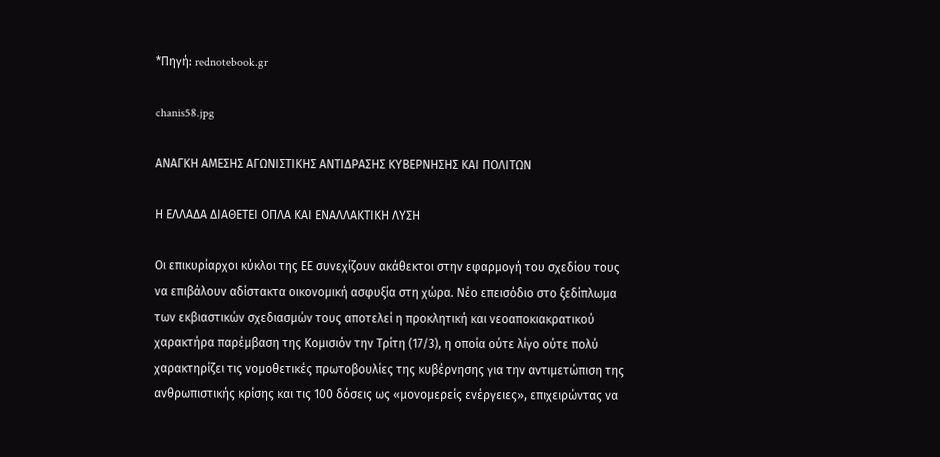*Πηγή: rednotebook.gr

chanis58.jpg

ΑΝΑΓΚΗ ΑΜΕΣΗΣ ΑΓΩΝΙΣΤΙΚΗΣ ΑΝΤΙΔΡΑΣΗΣ ΚΥΒΕΡΝΗΣΗΣ ΚΑΙ ΠΟΛΙΤΩΝ

Η ΕΛΛΑΔΑ ΔΙΑΘΕΤΕΙ ΟΠΛΑ ΚΑΙ ΕΝΑΛΛΑΚΤΙΚΗ ΛΥΣΗ

Οι επικυρίαρχοι κύκλοι της ΕΕ συνεχίζουν ακάθεκτοι στην εφαρμογή του σχεδίου τους να επιβάλουν αδίστακτα οικονομική ασφυξία στη χώρα. Νέο επεισόδιο στο ξεδίπλωμα των εκβιαστικών σχεδιασμών τους αποτελεί η προκλητική και νεοαποκιακρατικού χαρακτήρα παρέμβαση της Κομισιόν την Τρίτη (17/3), η οποία ούτε λίγο ούτε πολύ χαρακτηρίζει τις νομοθετικές πρωτοβουλίες της κυβέρνησης για την αντιμετώπιση της ανθρωπιστικής κρίσης και τις 100 δόσεις ως «μονομερείς ενέργειες», επιχειρώντας να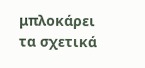μπλοκάρει τα σχετικά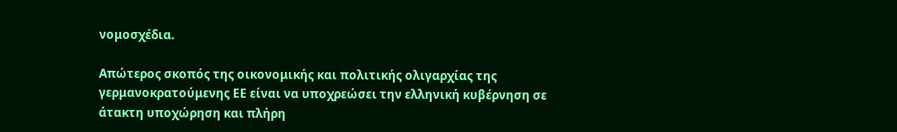νομοσχέδια.

Απώτερος σκοπός της οικονομικής και πολιτικής ολιγαρχίας της γερμανοκρατούμενης ΕΕ είναι να υποχρεώσει την ελληνική κυβέρνηση σε άτακτη υποχώρηση και πλήρη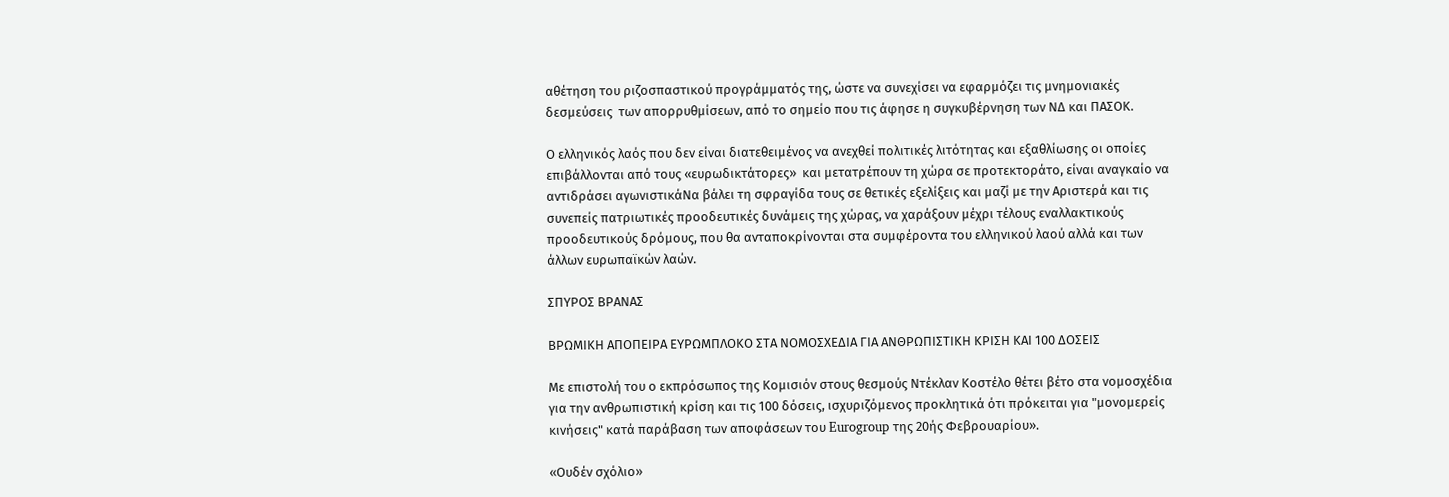αθέτηση του ριζοσπαστικού προγράμματός της, ώστε να συνεχίσει να εφαρμόζει τις μνημονιακές δεσμεύσεις  των απορρυθμίσεων, από το σημείο που τις άφησε η συγκυβέρνηση των ΝΔ και ΠΑΣΟΚ.

Ο ελληνικός λαός που δεν είναι διατεθειμένος να ανεχθεί πολιτικές λιτότητας και εξαθλίωσης οι οποίες επιβάλλονται από τους «ευρωδικτάτορες»  και μετατρέπουν τη χώρα σε προτεκτοράτο, είναι αναγκαίο να αντιδράσει αγωνιστικάΝα βάλει τη σφραγίδα τους σε θετικές εξελίξεις και μαζί με την Αριστερά και τις συνεπείς πατριωτικές προοδευτικές δυνάμεις της χώρας, να χαράξουν μέχρι τέλους εναλλακτικούς προοδευτικούς δρόμους, που θα ανταποκρίνονται στα συμφέροντα του ελληνικού λαού αλλά και των άλλων ευρωπαϊκών λαών.

ΣΠΥΡΟΣ ΒΡΑΝΑΣ

ΒΡΩΜΙΚΗ ΑΠΟΠΕΙΡΑ ΕΥΡΩΜΠΛΟΚΟ ΣΤΑ ΝΟΜΟΣΧΕΔΙΑ ΓΙΑ ΑΝΘΡΩΠΙΣΤΙΚΗ ΚΡΙΣΗ ΚΑΙ 100 ΔΟΣΕΙΣ

Με επιστολή του ο εκπρόσωπος της Κομισιόν στους θεσμούς Ντέκλαν Κοστέλο θέτει βέτο στα νομοσχέδια για την ανθρωπιστική κρίση και τις 100 δόσεις, ισχυριζόμενος προκλητικά ότι πρόκειται για "μονομερείς κινήσεις" κατά παράβαση των αποφάσεων του Eurogroup της 20ής Φεβρουαρίου».

«Ουδέν σχόλιο»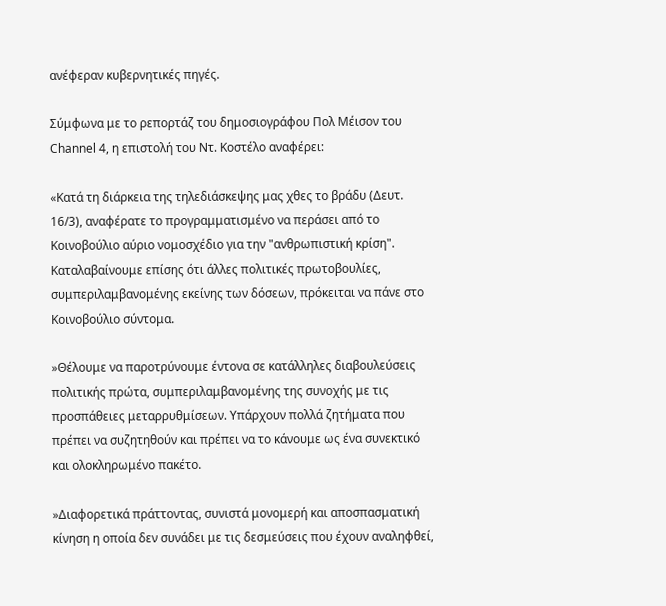ανέφεραν κυβερνητικές πηγές.

Σύμφωνα με το ρεπορτάζ του δημοσιογράφου Πολ Μέισον του Channel 4, η επιστολή του Ντ. Κοστέλο αναφέρει:

«Κατά τη διάρκεια της τηλεδιάσκεψης μας χθες το βράδυ (Δευτ. 16/3), αναφέρατε το προγραμματισμένο να περάσει από το Κοινοβούλιο αύριο νομοσχέδιο για την "ανθρωπιστική κρίση". Καταλαβαίνουμε επίσης ότι άλλες πολιτικές πρωτοβουλίες, συμπεριλαμβανομένης εκείνης των δόσεων, πρόκειται να πάνε στο Κοινοβούλιο σύντομα.

»Θέλουμε να παροτρύνουμε έντονα σε κατάλληλες διαβουλεύσεις πολιτικής πρώτα, συμπεριλαμβανομένης της συνοχής με τις προσπάθειες μεταρρυθμίσεων. Υπάρχουν πολλά ζητήματα που πρέπει να συζητηθούν και πρέπει να το κάνουμε ως ένα συνεκτικό και ολοκληρωμένο πακέτο.

»Διαφορετικά πράττοντας, συνιστά μονομερή και αποσπασματική κίνηση η οποία δεν συνάδει με τις δεσμεύσεις που έχουν αναληφθεί,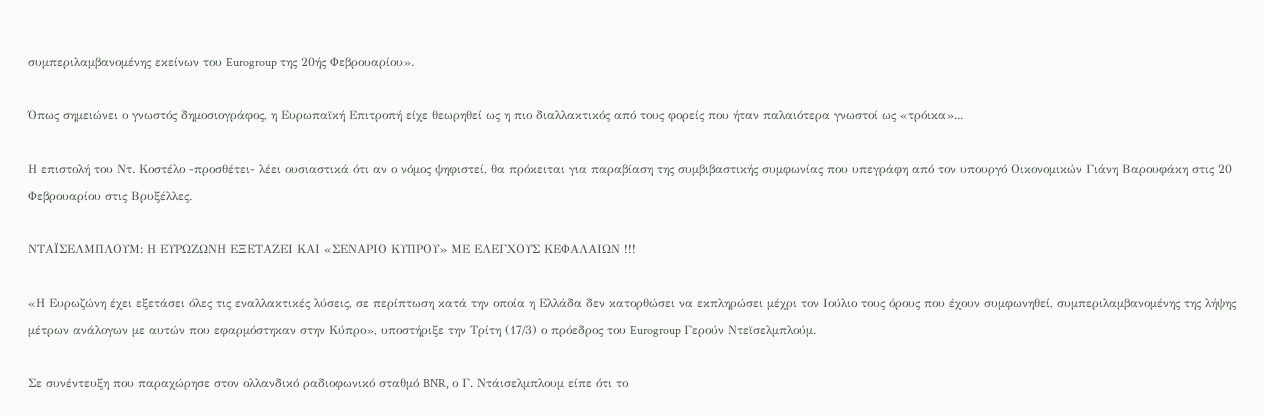συμπεριλαμβανομένης εκείνων του Eurogroup της 20ής Φεβρουαρίου».

Όπως σημειώνει ο γνωστός δημοσιογράφος, η Ευρωπαϊκή Επιτροπή είχε θεωρηθεί ως η πιο διαλλακτικός από τους φορείς που ήταν παλαιότερα γνωστοί ως «τρόικα»...

Η επιστολή του Ντ. Κοστέλο -προσθέτει- λέει ουσιαστικά ότι αν ο νόμος ψηφιστεί, θα πρόκειται για παραβίαση της συμβιβαστικής συμφωνίας που υπεγράφη από τον υπουργό Οικονομικών Γιάνη Βαρουφάκη στις 20 Φεβρουαρίου στις Βρυξέλλες.

ΝΤΑΪΣΕΛΜΠΛΟΥΜ: Η ΕΥΡΩΖΩΝΗ ΕΞΕΤΑΖΕΙ ΚΑΙ «ΣΕΝΑΡΙΟ ΚΥΠΡΟΥ» ΜΕ ΕΛΕΓΧΟΥΣ ΚΕΦΑΛΑΙΩΝ !!!

«Η Eυρωζώνη έχει εξετάσει όλες τις εναλλακτικές λύσεις, σε περίπτωση κατά την οποία η Ελλάδα δεν κατορθώσει να εκπληρώσει μέχρι τον Ιούλιο τους όρους που έχουν συμφωνηθεί, συμπεριλαμβανομένης της λήψης μέτρων ανάλογων με αυτών που εφαρμόστηκαν στην Κύπρο», υποστήριξε την Τρίτη (17/3) ο πρόεδρος του Eurogroup Γερούν Ντεϊσελμπλούμ.

Σε συνέντευξη που παραχώρησε στον ολλανδικό ραδιοφωνικό σταθμό BNR, ο Γ. Ντάισελμπλουμ είπε ότι το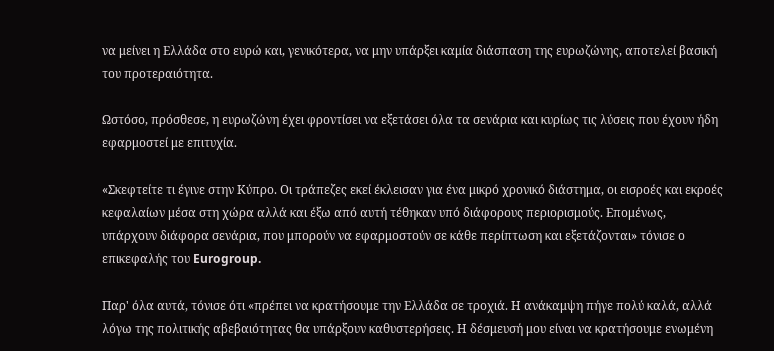να μείνει η Ελλάδα στο ευρώ και, γενικότερα, να μην υπάρξει καμία διάσπαση της ευρωζώνης, αποτελεί βασική του προτεραιότητα.

Ωστόσο, πρόσθεσε, η ευρωζώνη έχει φροντίσει να εξετάσει όλα τα σενάρια και κυρίως τις λύσεις που έχουν ήδη εφαρμοστεί με επιτυχία.

«Σκεφτείτε τι έγινε στην Κύπρο. Οι τράπεζες εκεί έκλεισαν για ένα μικρό χρονικό διάστημα, οι εισροές και εκροές κεφαλαίων μέσα στη χώρα αλλά και έξω από αυτή τέθηκαν υπό διάφορους περιορισμούς. Επομένως, υπάρχουν διάφορα σενάρια, που μπορούν να εφαρμοστούν σε κάθε περίπτωση και εξετάζονται» τόνισε ο επικεφαλής του Eurogroup.

Παρ' όλα αυτά, τόνισε ότι «πρέπει να κρατήσουμε την Ελλάδα σε τροχιά. Η ανάκαμψη πήγε πολύ καλά, αλλά λόγω της πολιτικής αβεβαιότητας θα υπάρξουν καθυστερήσεις. Η δέσμευσή μου είναι να κρατήσουμε ενωμένη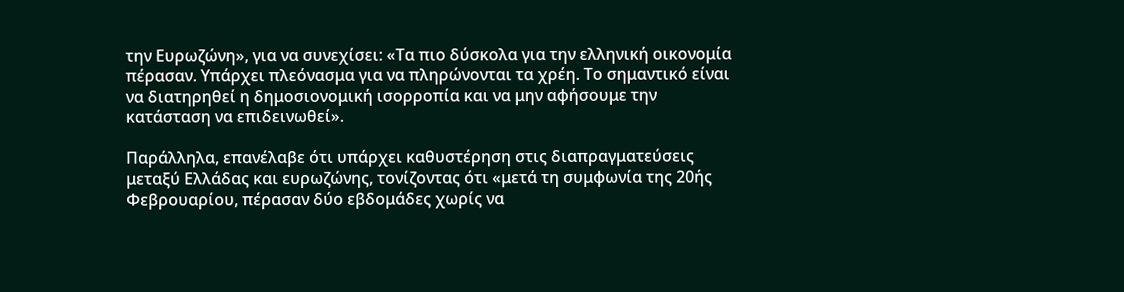την Ευρωζώνη», για να συνεχίσει: «Τα πιο δύσκολα για την ελληνική οικονομία πέρασαν. Υπάρχει πλεόνασμα για να πληρώνονται τα χρέη. Το σημαντικό είναι να διατηρηθεί η δημοσιονομική ισορροπία και να μην αφήσουμε την κατάσταση να επιδεινωθεί».

Παράλληλα, επανέλαβε ότι υπάρχει καθυστέρηση στις διαπραγματεύσεις μεταξύ Ελλάδας και ευρωζώνης, τονίζοντας ότι «μετά τη συμφωνία της 20ής Φεβρουαρίου, πέρασαν δύο εβδομάδες χωρίς να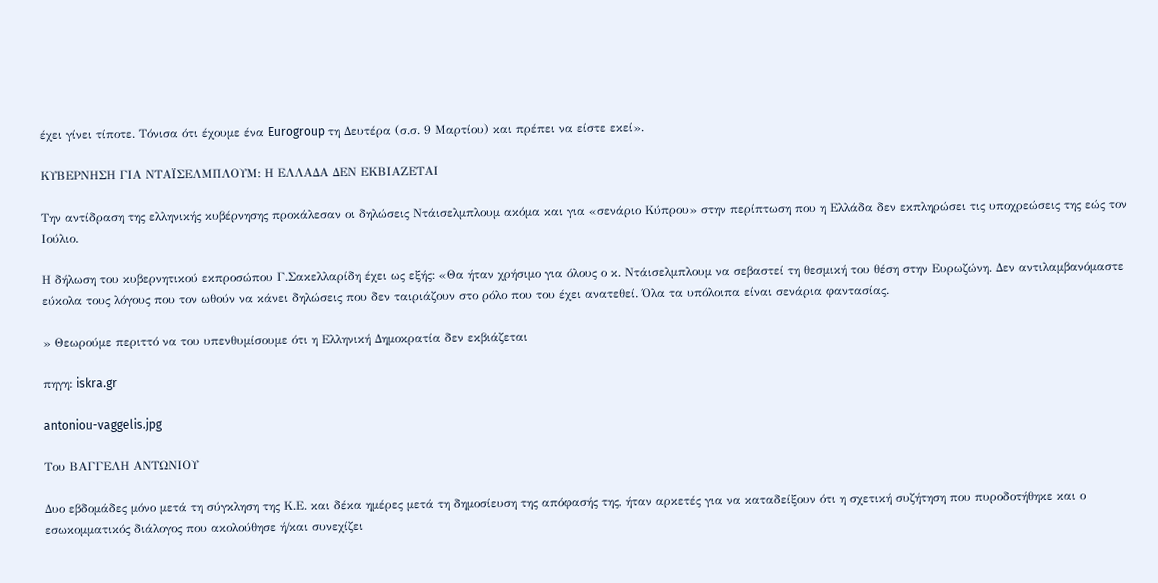έχει γίνει τίποτε. Τόνισα ότι έχουμε ένα Eurogroup τη Δευτέρα (σ.σ. 9 Μαρτίου) και πρέπει να είστε εκεί».

ΚΥΒΕΡΝΗΣΗ ΓΙΑ ΝΤΑΪΣΕΛΜΠΛΟΥΜ: Η ΕΛΛΑΔΑ ΔΕΝ ΕΚΒΙΑΖΕΤΑΙ

Την αντίδραση της ελληνικής κυβέρνησης προκάλεσαν οι δηλώσεις Ντάισελμπλουμ ακόμα και για «σενάριο Κύπρου» στην περίπτωση που η Ελλάδα δεν εκπληρώσει τις υποχρεώσεις της εώς τον Ιούλιο.

Η δήλωση του κυβερνητικού εκπροσώπου Γ.Σακελλαρίδη έχει ως εξής: «Θα ήταν χρήσιμο για όλους ο κ. Ντάισελμπλουμ να σεβαστεί τη θεσμική του θέση στην Ευρωζώνη. Δεν αντιλαμβανόμαστε εύκολα τους λόγους που τον ωθούν να κάνει δηλώσεις που δεν ταιριάζουν στο ρόλο που του έχει ανατεθεί. Όλα τα υπόλοιπα είναι σενάρια φαντασίας.

» Θεωρούμε περιττό να του υπενθυμίσουμε ότι η Ελληνική Δημοκρατία δεν εκβιάζεται

πηγη: iskra.gr

antoniou-vaggelis.jpg

Tου ΒΑΓΓΕΛΗ ΑΝΤΩΝΙΟΥ

Δυο εβδομάδες μόνο μετά τη σύγκληση της Κ.Ε. και δέκα ημέρες μετά τη δημοσίευση της απόφασής της, ήταν αρκετές για να καταδείξουν ότι η σχετική συζήτηση που πυροδοτήθηκε και ο εσωκομματικός διάλογος που ακολούθησε ή/και συνεχίζει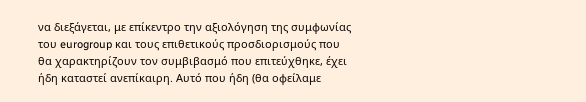να διεξάγεται, με επίκεντρο την αξιολόγηση της συμφωνίας του eurogroup και τους επιθετικούς προσδιορισμούς που θα χαρακτηρίζουν τον συμβιβασμό που επιτεύχθηκε, έχει ήδη καταστεί ανεπίκαιρη. Αυτό που ήδη (θα οφείλαμε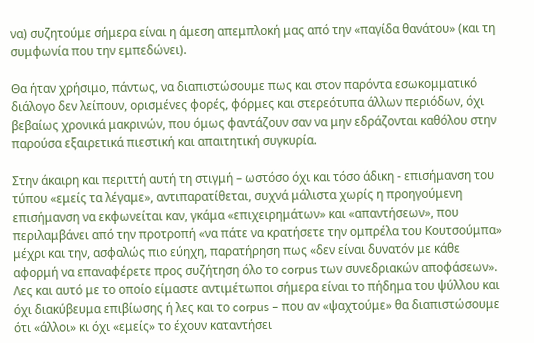να) συζητούμε σήμερα είναι η άμεση απεμπλοκή μας από την «παγίδα θανάτου» (και τη συμφωνία που την εμπεδώνει).

Θα ήταν χρήσιμο, πάντως, να διαπιστώσουμε πως και στον παρόντα εσωκομματικό διάλογο δεν λείπουν, ορισμένες φορές, φόρμες και στερεότυπα άλλων περιόδων, όχι βεβαίως χρονικά μακρινών, που όμως φαντάζουν σαν να μην εδράζονται καθόλου στην παρούσα εξαιρετικά πιεστική και απαιτητική συγκυρία.

Στην άκαιρη και περιττή αυτή τη στιγμή – ωστόσο όχι και τόσο άδικη - επισήμανση του τύπου «εμείς τα λέγαμε», αντιπαρατίθεται, συχνά μάλιστα χωρίς η προηγούμενη επισήμανση να εκφωνείται καν, γκάμα «επιχειρημάτων» και «απαντήσεων», που περιλαμβάνει από την προτροπή «να πάτε να κρατήσετε την ομπρέλα του Κουτσούμπα» μέχρι και την, ασφαλώς πιο εύηχη, παρατήρηση πως «δεν είναι δυνατόν με κάθε αφορμή να επαναφέρετε προς συζήτηση όλο το corpus των συνεδριακών αποφάσεων». Λες και αυτό με το οποίο είμαστε αντιμέτωποι σήμερα είναι το πήδημα του ψύλλου και όχι διακύβευμα επιβίωσης ή λες και το corpus – που αν «ψαχτούμε» θα διαπιστώσουμε ότι «άλλοι» κι όχι «εμείς» το έχουν καταντήσει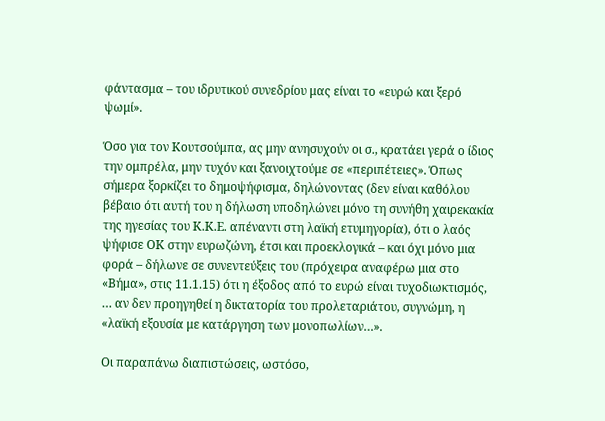φάντασμα – του ιδρυτικού συνεδρίου μας είναι το «ευρώ και ξερό ψωμί».

Όσο για τον Κουτσούμπα, ας μην ανησυχούν οι σ., κρατάει γερά ο ίδιος την ομπρέλα, μην τυχόν και ξανοιχτούμε σε «περιπέτειες». Όπως σήμερα ξορκίζει το δημοψήφισμα, δηλώνοντας (δεν είναι καθόλου βέβαιο ότι αυτή του η δήλωση υποδηλώνει μόνο τη συνήθη χαιρεκακία της ηγεσίας του Κ.Κ.Ε. απέναντι στη λαϊκή ετυμηγορία), ότι ο λαός ψήφισε ΟΚ στην ευρωζώνη, έτσι και προεκλογικά – και όχι μόνο μια φορά – δήλωνε σε συνεντεύξεις του (πρόχειρα αναφέρω μια στο «Βήμα», στις 11.1.15) ότι η έξοδος από το ευρώ είναι τυχοδιωκτισμός, … αν δεν προηγηθεί η δικτατορία του προλεταριάτου, συγνώμη, η «λαϊκή εξουσία με κατάργηση των μονοπωλίων…».

Οι παραπάνω διαπιστώσεις, ωστόσο,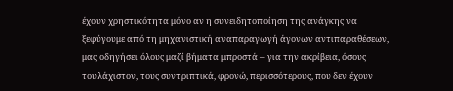έχουν χρηστικότητα μόνο αν η συνειδητοποίηση της ανάγκης να ξεφύγουμε από τη μηχανιστική αναπαραγωγή άγονων αντιπαραθέσεων, μας οδηγήσει όλους μαζί βήματα μπροστά – για την ακρίβεια, όσους τουλάχιστον, τους συντριπτικά, φρονώ, περισσότερους, που δεν έχουν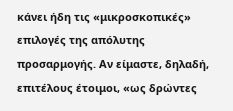κάνει ήδη τις «μικροσκοπικές» επιλογές της απόλυτης προσαρμογής. Αν είμαστε, δηλαδή, επιτέλους έτοιμοι, «ως δρώντες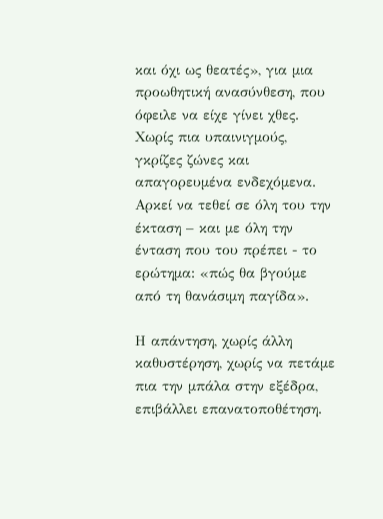και όχι ως θεατές», για μια προωθητική ανασύνθεση, που όφειλε να είχε γίνει χθες. Χωρίς πια υπαινιγμούς, γκρίζες ζώνες και απαγορευμένα ενδεχόμενα. Αρκεί να τεθεί σε όλη του την έκταση – και με όλη την ένταση που του πρέπει - το ερώτημα: «πώς θα βγούμε από τη θανάσιμη παγίδα».

Η απάντηση, χωρίς άλλη καθυστέρηση, χωρίς να πετάμε πια την μπάλα στην εξέδρα, επιβάλλει επανατοποθέτηση.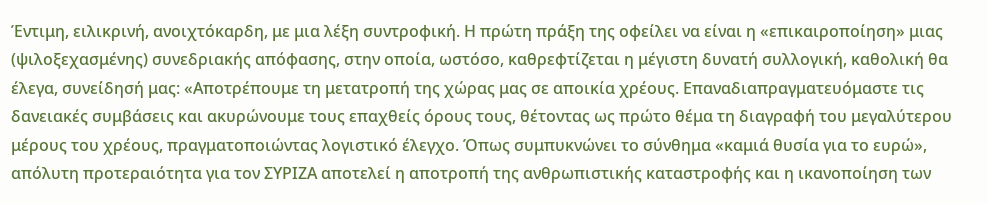Έντιμη, ειλικρινή, ανοιχτόκαρδη, με μια λέξη συντροφική. Η πρώτη πράξη της οφείλει να είναι η «επικαιροποίηση» μιας (ψιλοξεχασμένης) συνεδριακής απόφασης, στην οποία, ωστόσο, καθρεφτίζεται η μέγιστη δυνατή συλλογική, καθολική θα έλεγα, συνείδησή μας: «Αποτρέπουμε τη μετατροπή της χώρας μας σε αποικία χρέους. Επαναδιαπραγματευόμαστε τις δανειακές συμβάσεις και ακυρώνουμε τους επαχθείς όρους τους, θέτοντας ως πρώτο θέμα τη διαγραφή του μεγαλύτερου μέρους του χρέους, πραγματοποιώντας λογιστικό έλεγχο. Όπως συμπυκνώνει το σύνθημα «καμιά θυσία για το ευρώ», απόλυτη προτεραιότητα για τον ΣΥΡΙΖΑ αποτελεί η αποτροπή της ανθρωπιστικής καταστροφής και η ικανοποίηση των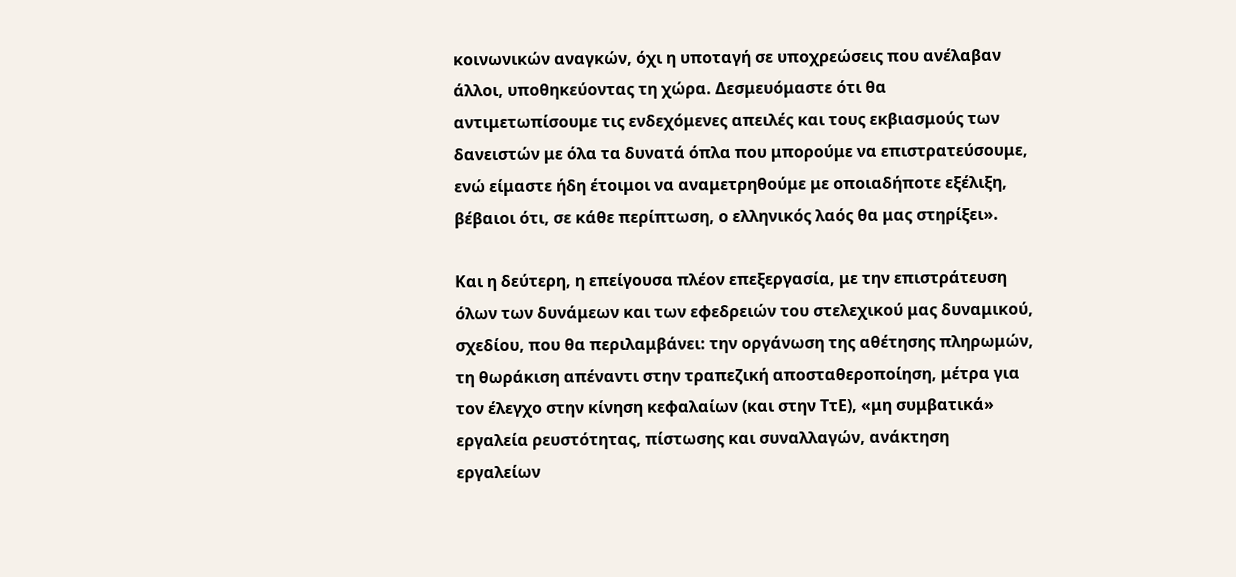κοινωνικών αναγκών, όχι η υποταγή σε υποχρεώσεις που ανέλαβαν άλλοι, υποθηκεύοντας τη χώρα. Δεσμευόμαστε ότι θα αντιμετωπίσουμε τις ενδεχόμενες απειλές και τους εκβιασμούς των δανειστών με όλα τα δυνατά όπλα που μπορούμε να επιστρατεύσουμε, ενώ είμαστε ήδη έτοιμοι να αναμετρηθούμε με οποιαδήποτε εξέλιξη, βέβαιοι ότι, σε κάθε περίπτωση, ο ελληνικός λαός θα μας στηρίξει».

Και η δεύτερη, η επείγουσα πλέον επεξεργασία, με την επιστράτευση όλων των δυνάμεων και των εφεδρειών του στελεχικού μας δυναμικού, σχεδίου, που θα περιλαμβάνει: την οργάνωση της αθέτησης πληρωμών, τη θωράκιση απέναντι στην τραπεζική αποσταθεροποίηση, μέτρα για τον έλεγχο στην κίνηση κεφαλαίων (και στην ΤτΕ), «μη συμβατικά» εργαλεία ρευστότητας, πίστωσης και συναλλαγών, ανάκτηση εργαλείων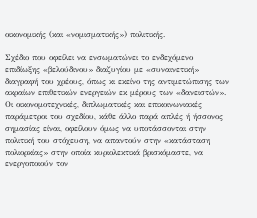οικονομικής (και «νομισματικής») πολιτικής.

Σχέδιο που οφείλει να ενσωματώνει το ενδεχόμενο επιδίωξης «βελούδινου» διαζυγίου με «συναινετική» διαγραφή του χρέους, όπως κι εκείνο της αντιμετώπισης των ακραίων επιθετικών ενεργειών εκ μέρους των «δανειστών». Οι οικονομοτεχνικές, διπλωματικές και επικοινωνιακές παράμετροι του σχεδίου, κάθε άλλο παρά απλές ή ήσσονος σημασίας είναι, οφείλουν όμως να υποτάσσονται στην πολιτική του στόχευση, να απαντούν στην «κατάσταση πολιορκίας» στην οποία κυριολεκτικά βρισκόμαστε, να ενεργοποιούν τον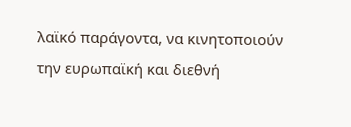λαϊκό παράγοντα, να κινητοποιούν την ευρωπαϊκή και διεθνή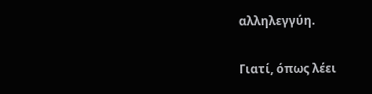αλληλεγγύη.

Γιατί, όπως λέει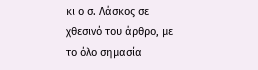κι ο σ. Λάσκος σε χθεσινό του άρθρο, με το όλο σημασία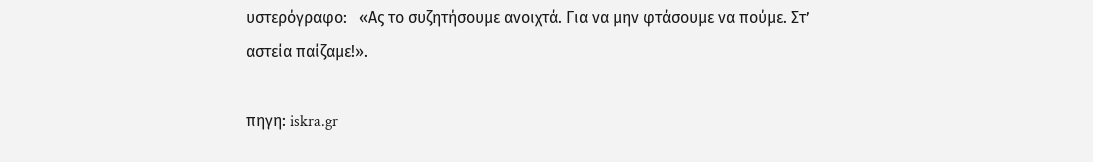υστερόγραφο:   «Ας το συζητήσουμε ανοιχτά. Για να μην φτάσουμε να πούμε. Στ’ αστεία παίζαμε!».

πηγη: iskra.gr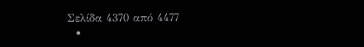Σελίδα 4370 από 4477
  •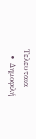Τελευταια
  • Δημοφιλή